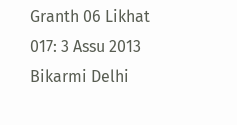Granth 06 Likhat 017: 3 Assu 2013 Bikarmi Delhi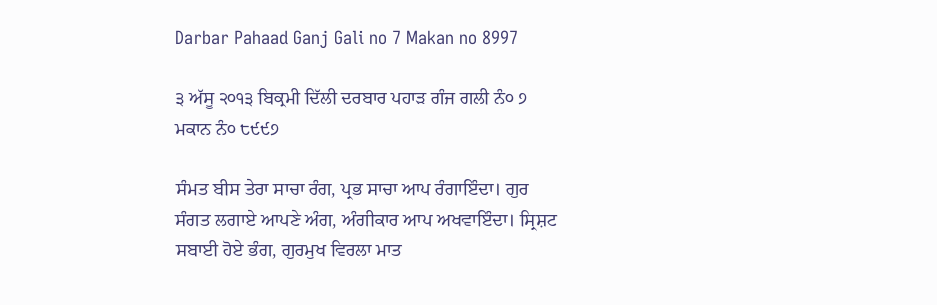Darbar Pahaad Ganj Gali no 7 Makan no 8997

੩ ਅੱਸੂ ੨੦੧੩ ਬਿਕ੍ਰਮੀ ਦਿੱਲੀ ਦਰਬਾਰ ਪਹਾੜ ਗੰਜ ਗਲੀ ਨੰ੦ ੭ ਮਕਾਨ ਨੰ੦ ੮੯੯੭

ਸੰਮਤ ਬੀਸ ਤੇਰਾ ਸਾਚਾ ਰੰਗ, ਪ੍ਰਭ ਸਾਚਾ ਆਪ ਰੰਗਾਇੰਦਾ। ਗੁਰ ਸੰਗਤ ਲਗਾਏ ਆਪਣੇ ਅੰਗ, ਅੰਗੀਕਾਰ ਆਪ ਅਖਵਾਇੰਦਾ। ਸ੍ਰਿਸ਼ਟ ਸਬਾਈ ਹੋਏ ਭੰਗ, ਗੁਰਮੁਖ ਵਿਰਲਾ ਮਾਤ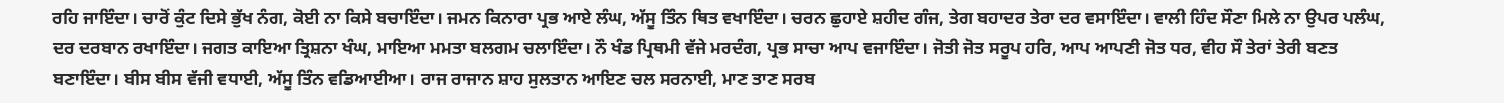ਰਹਿ ਜਾਇੰਦਾ। ਚਾਰੋਂ ਕੁੰਟ ਦਿਸੇ ਭੁੱਖ ਨੰਗ, ਕੋਈ ਨਾ ਕਿਸੇ ਬਚਾਇੰਦਾ। ਜਮਨ ਕਿਨਾਰਾ ਪ੍ਰਭ ਆਏ ਲੰਘ, ਅੱਸੂ ਤਿੰਨ ਥਿਤ ਵਖਾਇੰਦਾ। ਚਰਨ ਛੁਹਾਏ ਸ਼ਹੀਦ ਗੰਜ, ਤੇਗ ਬਹਾਦਰ ਤੇਰਾ ਦਰ ਵਸਾਇੰਦਾ। ਵਾਲੀ ਹਿੰਦ ਸੌਣਾ ਮਿਲੇ ਨਾ ਉਪਰ ਪਲੰਘ, ਦਰ ਦਰਬਾਨ ਰਖਾਇੰਦਾ। ਜਗਤ ਕਾਇਆ ਤ੍ਰਿਸ਼ਨਾ ਖੰਘ, ਮਾਇਆ ਮਮਤਾ ਬਲਗਮ ਚਲਾਇੰਦਾ। ਨੌ ਖੰਡ ਪ੍ਰਿਥਮੀ ਵੱਜੇ ਮਰਦੰਗ, ਪ੍ਰਭ ਸਾਚਾ ਆਪ ਵਜਾਇੰਦਾ। ਜੋਤੀ ਜੋਤ ਸਰੂਪ ਹਰਿ, ਆਪ ਆਪਣੀ ਜੋਤ ਧਰ, ਵੀਹ ਸੌ ਤੇਰਾਂ ਤੇਰੀ ਬਣਤ ਬਣਾਇੰਦਾ। ਬੀਸ ਬੀਸ ਵੱਜੀ ਵਧਾਈ, ਅੱਸੂ ਤਿੰਨ ਵਡਿਆਈਆ। ਰਾਜ ਰਾਜਾਨ ਸ਼ਾਹ ਸੁਲਤਾਨ ਆਇਣ ਚਲ ਸਰਨਾਈ, ਮਾਣ ਤਾਣ ਸਰਬ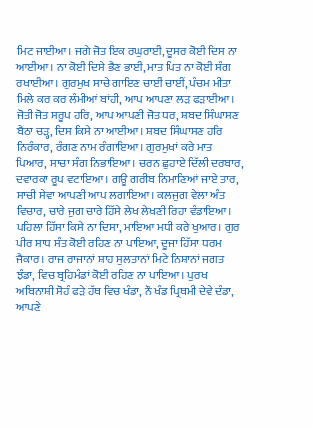ਮਿਟ ਜਾਈਆ। ਜਗੇ ਜੋਤ ਇਕ ਰਘੁਰਾਈ, ਦੂਸਰ ਕੋਈ ਦਿਸ ਨਾ ਆਈਆ। ਨਾ ਕੋਈ ਦਿਸੇ ਭੈਣ ਭਾਈ, ਮਾਤ ਪਿਤ ਨਾ ਕੋਈ ਸੰਗ ਰਖਾਈਆ। ਗੁਰਮੁਖ ਸਾਚੇ ਗਾਇਣ ਚਾਈਂ ਚਾਈਂ, ਪੰਚਮ ਮੀਤਾ ਮਿਲੇ ਕਰ ਕਰ ਲੰਮੀਆਂ ਬਾਂਹੀ, ਆਪ ਆਪਣਾ ਲੜ ਫੜਾਈਆ। ਜੋਤੀ ਜੋਤ ਸਰੂਪ ਹਰਿ, ਆਪ ਆਪਣੀ ਜੋਤ ਧਰ, ਸ਼ਬਦ ਸਿੰਘਾਸਣ ਬੈਠਾ ਚੜ੍ਹ, ਦਿਸ ਕਿਸੇ ਨਾ ਆਈਆ। ਸ਼ਬਦ ਸਿੰਘਾਸਣ ਹਰਿ ਨਿਰੰਕਾਰ, ਰੰਗਣ ਨਾਮ ਰੰਗਾਇਆ। ਗੁਰਮੁਖਾਂ ਕਰੇ ਮਾਤ ਪਿਆਰ, ਸਾਚਾ ਸੰਗ ਨਿਭਾਇਆ। ਚਰਨ ਛੁਹਾਏ ਦਿੱਲੀ ਦਰਬਾਰ, ਦਵਾਰਕਾ ਰੂਪ ਵਟਾਇਆ। ਗਊ ਗਰੀਬ ਨਿਮਾਣਿਆਂ ਜਾਏ ਤਾਰ, ਸਾਚੀ ਸੇਵਾ ਆਪਣੀ ਆਪ ਲਗਾਇਆ। ਕਲਜੁਗ ਵੇਲਾ ਅੰਤ ਵਿਚਾਰ, ਚਾਰੇ ਜੁਗ ਚਾਰੇ ਹਿੱਸੇ ਲੇਖ ਲੇਖਣੀ ਰਿਹਾ ਵੰਡਾਇਆ। ਪਹਿਲਾ ਹਿੱਸਾ ਕਿਸੇ ਨਾ ਦਿਸਾ, ਮਾਇਆ ਮਧੀ ਕਰੇ ਖੁਆਰ। ਗੁਰ ਪੀਰ ਸਾਧ ਸੰਤ ਕੋਈ ਰਹਿਣ ਨਾ ਪਾਇਆ, ਦੂਜਾ ਹਿੱਸਾ ਧਰਮ ਜੈਕਾਰ। ਰਾਜ ਰਾਜਾਨਾਂ ਸ਼ਾਹ ਸੁਲਤਾਨਾਂ ਮਿਟੇ ਨਿਸ਼ਾਨਾਂ ਜਗਤ ਝੰਡਾ, ਵਿਚ ਬ੍ਰਹਿਮੰਡਾਂ ਕੋਈ ਰਹਿਣ ਨਾ ਪਾਇਆ। ਪੁਰਖ ਅਬਿਨਾਸ਼ੀ ਸੋਹੰ ਫੜੇ ਹੱਥ ਵਿਚ ਖੰਡਾ, ਨੌ ਖੰਡ ਪ੍ਰਿਥਮੀ ਦੇਵੇ ਦੰਡਾ, ਆਪਣੇ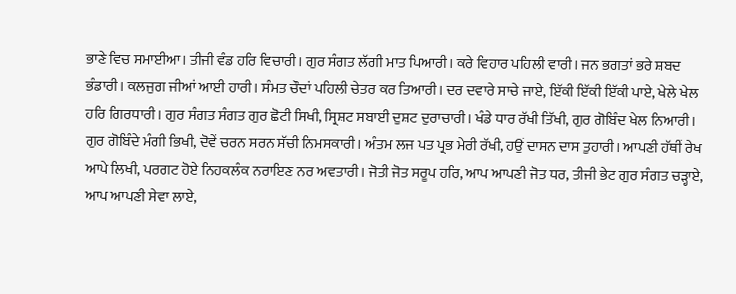ਭਾਣੇ ਵਿਚ ਸਮਾਈਆ। ਤੀਜੀ ਵੰਡ ਹਰਿ ਵਿਚਾਰੀ। ਗੁਰ ਸੰਗਤ ਲੱਗੀ ਮਾਤ ਪਿਆਰੀ। ਕਰੇ ਵਿਹਾਰ ਪਹਿਲੀ ਵਾਰੀ। ਜਨ ਭਗਤਾਂ ਭਰੇ ਸ਼ਬਦ ਭੰਡਾਰੀ। ਕਲਜੁਗ ਜੀਆਂ ਆਈ ਹਾਰੀ। ਸੰਮਤ ਚੌਦਾਂ ਪਹਿਲੀ ਚੇਤਰ ਕਰ ਤਿਆਰੀ। ਦਰ ਦਵਾਰੇ ਸਾਚੇ ਜਾਏ, ਇੱਕੀ ਇੱਕੀ ਇੱਕੀ ਪਾਏ, ਖੇਲੇ ਖੇਲ ਹਰਿ ਗਿਰਧਾਰੀ। ਗੁਰ ਸੰਗਤ ਸੰਗਤ ਗੁਰ ਛੋਟੀ ਸਿਖੀ, ਸ੍ਰਿਸ਼ਟ ਸਬਾਈ ਦੁਸ਼ਟ ਦੁਰਾਚਾਰੀ। ਖੰਡੇ ਧਾਰ ਰੱਖੀ ਤਿੱਖੀ, ਗੁਰ ਗੋਬਿੰਦ ਖੇਲ ਨਿਆਰੀ। ਗੁਰ ਗੋਬਿੰਦੇ ਮੰਗੀ ਭਿਖੀ, ਦੋਵੇਂ ਚਰਨ ਸਰਨ ਸੱਚੀ ਨਿਮਸਕਾਰੀ। ਅੰਤਮ ਲਜ ਪਤ ਪ੍ਰਭ ਮੇਰੀ ਰੱਖੀ, ਹਉਂ ਦਾਸਨ ਦਾਸ ਤੁਹਾਰੀ। ਆਪਣੀ ਹੱਥੀਂ ਰੇਖ ਆਪੇ ਲਿਖੀ, ਪਰਗਟ ਹੋਏ ਨਿਹਕਲੰਕ ਨਰਾਇਣ ਨਰ ਅਵਤਾਰੀ। ਜੋਤੀ ਜੋਤ ਸਰੂਪ ਹਰਿ, ਆਪ ਆਪਣੀ ਜੋਤ ਧਰ, ਤੀਜੀ ਭੇਟ ਗੁਰ ਸੰਗਤ ਚੜ੍ਹਾਏ, ਆਪ ਆਪਣੀ ਸੇਵਾ ਲਾਏ,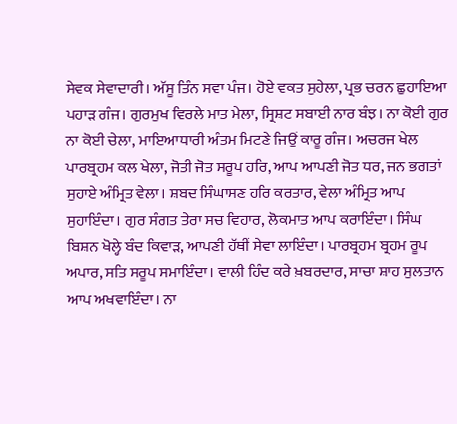ਸੇਵਕ ਸੇਵਾਦਾਰੀ। ਅੱਸੂ ਤਿੰਨ ਸਵਾ ਪੰਜ। ਹੋਏ ਵਕਤ ਸੁਹੇਲਾ, ਪ੍ਰਭ ਚਰਨ ਛੁਹਾਇਆ ਪਹਾੜ ਗੰਜ। ਗੁਰਮੁਖ ਵਿਰਲੇ ਮਾਤ ਮੇਲਾ, ਸ੍ਰਿਸ਼ਟ ਸਬਾਈ ਨਾਰ ਬੰਝ। ਨਾ ਕੋਈ ਗੁਰ ਨਾ ਕੋਈ ਚੇਲਾ, ਮਾਇਆਧਾਰੀ ਅੰਤਮ ਮਿਟਣੇ ਜਿਉਂ ਕਾਰੂ ਗੰਜ। ਅਚਰਜ ਖੇਲ ਪਾਰਬ੍ਰਹਮ ਕਲ ਖੇਲਾ, ਜੋਤੀ ਜੋਤ ਸਰੂਪ ਹਰਿ, ਆਪ ਆਪਣੀ ਜੋਤ ਧਰ, ਜਨ ਭਗਤਾਂ ਸੁਹਾਏ ਅੰਮ੍ਰਿਤ ਵੇਲਾ। ਸ਼ਬਦ ਸਿੰਘਾਸਣ ਹਰਿ ਕਰਤਾਰ, ਵੇਲਾ ਅੰਮ੍ਰਿਤ ਆਪ ਸੁਹਾਇੰਦਾ। ਗੁਰ ਸੰਗਤ ਤੇਰਾ ਸਚ ਵਿਹਾਰ, ਲੋਕਮਾਤ ਆਪ ਕਰਾਇੰਦਾ। ਸਿੰਘ ਬਿਸ਼ਨ ਖੋਲ੍ਹੇ ਬੰਦ ਕਿਵਾੜ, ਆਪਣੀ ਹੱਥੀਂ ਸੇਵਾ ਲਾਇੰਦਾ। ਪਾਰਬ੍ਰਹਮ ਬ੍ਰਹਮ ਰੂਪ ਅਪਾਰ, ਸਤਿ ਸਰੂਪ ਸਮਾਇੰਦਾ। ਵਾਲੀ ਹਿੰਦ ਕਰੇ ਖ਼ਬਰਦਾਰ, ਸਾਚਾ ਸ਼ਾਹ ਸੁਲਤਾਨ ਆਪ ਅਖਵਾਇੰਦਾ। ਨਾ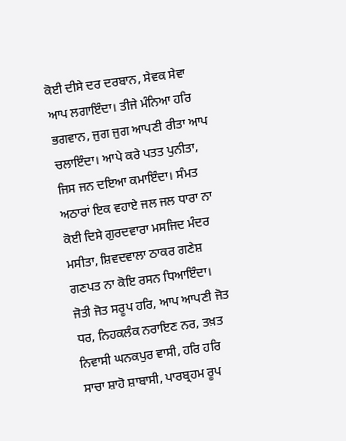ਕੋਈ ਦੀਸੇ ਦਰ ਦਰਬਾਨ, ਸੇਵਕ ਸੇਵਾ ਆਪ ਲਗਾਇੰਦਾ। ਤੀਜੇ ਮੰਨਿਆ ਹਰਿ ਭਗਵਾਨ, ਜੁਗ ਜੁਗ ਆਪਣੀ ਰੀਤਾ ਆਪ ਚਲਾਇੰਦਾ। ਆਪੇ ਕਰੇ ਪਤਤ ਪੁਨੀਤਾ, ਜਿਸ ਜਨ ਦਇਆ ਕਮਾਇੰਦਾ। ਸੰਮਤ ਅਠਾਰਾਂ ਇਕ ਵਹਾਏ ਜਲ ਜਲ ਧਾਰਾ ਨਾ ਕੋਈ ਦਿਸੇ ਗੁਰਦਵਾਰਾ ਮਸਜਿਦ ਮੰਦਰ ਮਸੀਤਾ, ਸ਼ਿਵਦਵਾਲਾ ਠਾਕਰ ਗਣੇਸ਼ ਗਣਪਤ ਨਾ ਕੋਇ ਰਸਨ ਧਿਆਇੰਦਾ। ਜੋਤੀ ਜੋਤ ਸਰੂਪ ਹਰਿ, ਆਪ ਆਪਣੀ ਜੋਤ ਧਰ, ਨਿਹਕਲੰਕ ਨਰਾਇਣ ਨਰ, ਤਖ਼ਤ ਨਿਵਾਸੀ ਘਨਕਪੁਰ ਵਾਸੀ, ਹਰਿ ਹਰਿ ਸਾਚਾ ਸ਼ਾਹੋ ਸ਼ਾਬਾਸੀ, ਪਾਰਬ੍ਰਹਮ ਰੂਪ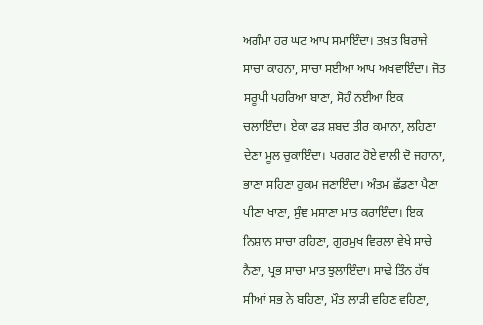ਅਗੰਮਾ ਹਰ ਘਟ ਆਪ ਸਮਾਇੰਦਾ। ਤਖ਼ਤ ਬਿਰਾਜੇ ਸਾਚਾ ਕਾਹਨਾ, ਸਾਚਾ ਸਈਆ ਆਪ ਅਖਵਾਇੰਦਾ। ਜੋਤ ਸਰੂਪੀ ਪਹਰਿਆ ਬਾਣਾ, ਸੋਹੰ ਨਈਆ ਇਕ ਚਲਾਇੰਦਾ। ਏਕਾ ਫੜ ਸ਼ਬਦ ਤੀਰ ਕਮਾਨਾ, ਲਹਿਣਾ ਦੇਣਾ ਮੂਲ ਚੁਕਾਇੰਦਾ। ਪਰਗਟ ਹੋਏ ਵਾਲੀ ਦੋ ਜਹਾਨਾ, ਭਾਣਾ ਸਹਿਣਾ ਹੁਕਮ ਜਣਾਇੰਦਾ। ਅੰਤਮ ਛੱਡਣਾ ਪੈਣਾ ਪੀਣਾ ਖਾਣਾ, ਸੁੰਞ ਮਸਾਣਾ ਮਾਤ ਕਰਾਇੰਦਾ। ਇਕ ਨਿਸ਼ਾਨ ਸਾਚਾ ਰਹਿਣਾ, ਗੁਰਮੁਖ ਵਿਰਲਾ ਵੇਖੇ ਸਾਚੇ ਨੈਣਾ, ਪ੍ਰਭ ਸਾਚਾ ਮਾਤ ਝੁਲਾਇੰਦਾ। ਸਾਢੇ ਤਿੰਨ ਹੱਥ ਸੀਆਂ ਸਭ ਨੇ ਬਹਿਣਾ, ਮੌਤ ਲਾੜੀ ਵਹਿਣ ਵਹਿਣਾ,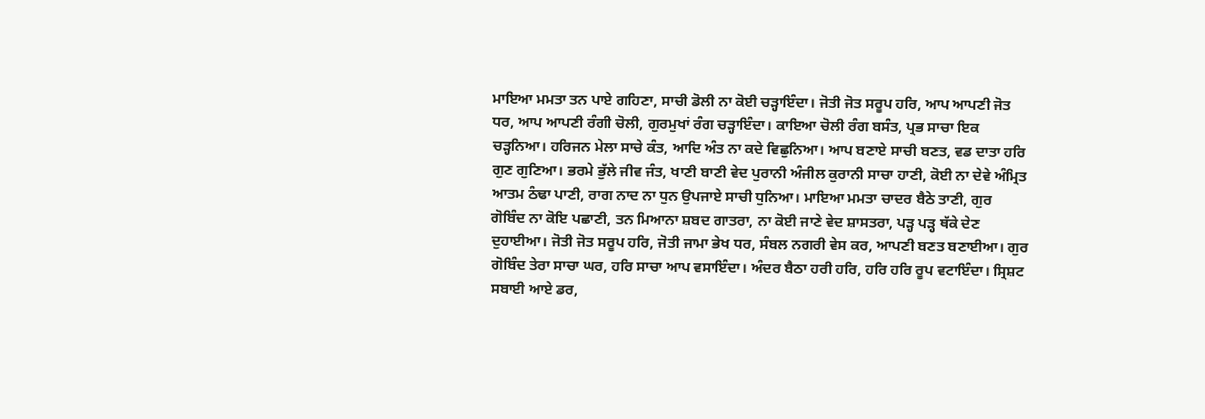ਮਾਇਆ ਮਮਤਾ ਤਨ ਪਾਏ ਗਹਿਣਾ, ਸਾਚੀ ਡੋਲੀ ਨਾ ਕੋਈ ਚੜ੍ਹਾਇੰਦਾ। ਜੋਤੀ ਜੋਤ ਸਰੂਪ ਹਰਿ, ਆਪ ਆਪਣੀ ਜੋਤ ਧਰ, ਆਪ ਆਪਣੀ ਰੰਗੀ ਚੋਲੀ, ਗੁਰਮੁਖਾਂ ਰੰਗ ਚੜ੍ਹਾਇੰਦਾ। ਕਾਇਆ ਚੋਲੀ ਰੰਗ ਬਸੰਤ, ਪ੍ਰਭ ਸਾਚਾ ਇਕ ਚੜ੍ਹਨਿਆ। ਹਰਿਜਨ ਮੇਲਾ ਸਾਚੇ ਕੰਤ, ਆਦਿ ਅੰਤ ਨਾ ਕਦੇ ਵਿਛੁਨਿਆ। ਆਪ ਬਣਾਏ ਸਾਚੀ ਬਣਤ, ਵਡ ਦਾਤਾ ਹਰਿ ਗੁਣ ਗੁਣਿਆ। ਭਰਮੇ ਭੁੱਲੇ ਜੀਵ ਜੰਤ, ਖਾਣੀ ਬਾਣੀ ਵੇਦ ਪੁਰਾਨੀ ਅੰਜੀਲ ਕੁਰਾਨੀ ਸਾਚਾ ਹਾਣੀ, ਕੋਈ ਨਾ ਦੇਵੇ ਅੰਮ੍ਰਿਤ ਆਤਮ ਠੰਢਾ ਪਾਣੀ, ਰਾਗ ਨਾਦ ਨਾ ਧੁਨ ਉਪਜਾਏ ਸਾਚੀ ਧੁਨਿਆ। ਮਾਇਆ ਮਮਤਾ ਚਾਦਰ ਬੈਠੇ ਤਾਣੀ, ਗੁਰ ਗੋਬਿੰਦ ਨਾ ਕੋਇ ਪਛਾਣੀ, ਤਨ ਮਿਆਨਾ ਸ਼ਬਦ ਗਾਤਰਾ, ਨਾ ਕੋਈ ਜਾਣੇ ਵੇਦ ਸ਼ਾਸਤਰਾ, ਪੜ੍ਹ ਪੜ੍ਹ ਥੱਕੇ ਦੇਣ ਦੁਹਾਈਆ। ਜੋਤੀ ਜੋਤ ਸਰੂਪ ਹਰਿ, ਜੋਤੀ ਜਾਮਾ ਭੇਖ ਧਰ, ਸੰਬਲ ਨਗਰੀ ਵੇਸ ਕਰ, ਆਪਣੀ ਬਣਤ ਬਣਾਈਆ। ਗੁਰ ਗੋਬਿੰਦ ਤੇਰਾ ਸਾਚਾ ਘਰ, ਹਰਿ ਸਾਚਾ ਆਪ ਵਸਾਇੰਦਾ। ਅੰਦਰ ਬੈਠਾ ਹਰੀ ਹਰਿ, ਹਰਿ ਹਰਿ ਰੂਪ ਵਟਾਇੰਦਾ। ਸ੍ਰਿਸ਼ਟ ਸਬਾਈ ਆਏ ਡਰ,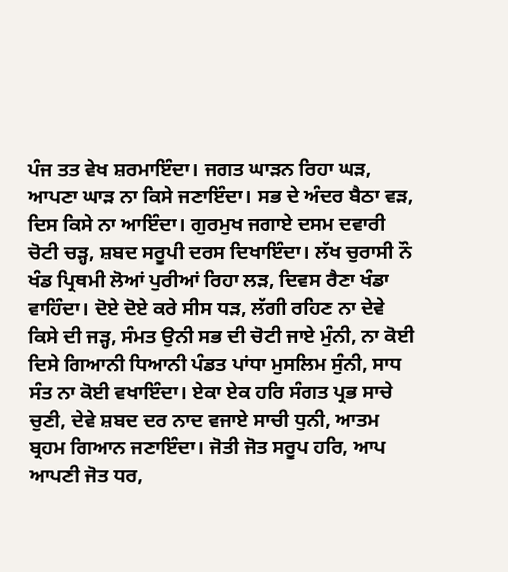ਪੰਜ ਤਤ ਵੇਖ ਸ਼ਰਮਾਇੰਦਾ। ਜਗਤ ਘਾੜਨ ਰਿਹਾ ਘੜ, ਆਪਣਾ ਘਾੜ ਨਾ ਕਿਸੇ ਜਣਾਇੰਦਾ। ਸਭ ਦੇ ਅੰਦਰ ਬੈਠਾ ਵੜ, ਦਿਸ ਕਿਸੇ ਨਾ ਆਇੰਦਾ। ਗੁਰਮੁਖ ਜਗਾਏ ਦਸਮ ਦਵਾਰੀ ਚੋਟੀ ਚੜ੍ਹ, ਸ਼ਬਦ ਸਰੂਪੀ ਦਰਸ ਦਿਖਾਇੰਦਾ। ਲੱਖ ਚੁਰਾਸੀ ਨੌ ਖੰਡ ਪ੍ਰਿਥਮੀ ਲੋਆਂ ਪੁਰੀਆਂ ਰਿਹਾ ਲੜ, ਦਿਵਸ ਰੈਣਾ ਖੰਡਾ ਵਾਹਿੰਦਾ। ਦੋਏ ਦੋਏ ਕਰੇ ਸੀਸ ਧੜ, ਲੱਗੀ ਰਹਿਣ ਨਾ ਦੇਵੇ ਕਿਸੇ ਦੀ ਜੜ੍ਹ, ਸੰਮਤ ਉਨੀ ਸਭ ਦੀ ਚੋਟੀ ਜਾਏ ਮੁੰਨੀ, ਨਾ ਕੋਈ ਦਿਸੇ ਗਿਆਨੀ ਧਿਆਨੀ ਪੰਡਤ ਪਾਂਧਾ ਮੁਸਲਿਮ ਸੁੰਨੀ, ਸਾਧ ਸੰਤ ਨਾ ਕੋਈ ਵਖਾਇੰਦਾ। ਏਕਾ ਏਕ ਹਰਿ ਸੰਗਤ ਪ੍ਰਭ ਸਾਚੇ ਚੁਣੀ, ਦੇਵੇ ਸ਼ਬਦ ਦਰ ਨਾਦ ਵਜਾਏ ਸਾਚੀ ਧੁਨੀ, ਆਤਮ ਬ੍ਰਹਮ ਗਿਆਨ ਜਣਾਇੰਦਾ। ਜੋਤੀ ਜੋਤ ਸਰੂਪ ਹਰਿ, ਆਪ ਆਪਣੀ ਜੋਤ ਧਰ,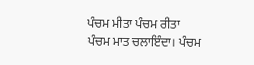ਪੰਚਮ ਮੀਤਾ ਪੰਚਮ ਰੀਤਾ ਪੰਚਮ ਮਾਤ ਚਲਾਇੰਦਾ। ਪੰਚਮ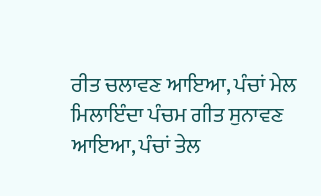ਰੀਤ ਚਲਾਵਣ ਆਇਆ, ਪੰਚਾਂ ਮੇਲ ਮਿਲਾਇੰਦਾ ਪੰਚਮ ਗੀਤ ਸੁਨਾਵਣ ਆਇਆ, ਪੰਚਾਂ ਤੇਲ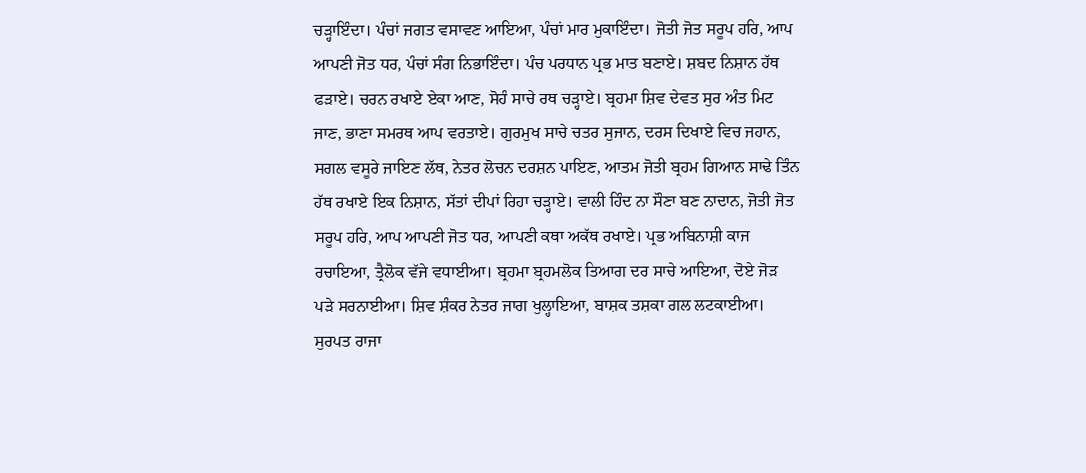ਚੜ੍ਹਾਇੰਦਾ। ਪੰਚਾਂ ਜਗਤ ਵਸਾਵਣ ਆਇਆ, ਪੰਚਾਂ ਮਾਰ ਮੁਕਾਇੰਦਾ। ਜੋਤੀ ਜੋਤ ਸਰੂਪ ਹਰਿ, ਆਪ ਆਪਣੀ ਜੋਤ ਧਰ, ਪੰਚਾਂ ਸੰਗ ਨਿਭਾਇੰਦਾ। ਪੰਚ ਪਰਧਾਨ ਪ੍ਰਭ ਮਾਤ ਬਣਾਏ। ਸ਼ਬਦ ਨਿਸ਼ਾਨ ਹੱਥ ਫੜਾਏ। ਚਰਨ ਰਖਾਏ ਏਕਾ ਆਣ, ਸੋਹੰ ਸਾਚੇ ਰਥ ਚੜ੍ਹਾਏ। ਬ੍ਰਹਮਾ ਸ਼ਿਵ ਦੇਵਤ ਸੁਰ ਅੰਤ ਮਿਟ ਜਾਣ, ਭਾਣਾ ਸਮਰਥ ਆਪ ਵਰਤਾਏ। ਗੁਰਮੁਖ ਸਾਚੇ ਚਤਰ ਸੁਜਾਨ, ਦਰਸ ਦਿਖਾਏ ਵਿਚ ਜਹਾਨ, ਸਗਲ ਵਸੂਰੇ ਜਾਇਣ ਲੱਥ, ਨੇਤਰ ਲੋਚਨ ਦਰਸ਼ਨ ਪਾਇਣ, ਆਤਮ ਜੋਤੀ ਬ੍ਰਹਮ ਗਿਆਨ ਸਾਢੇ ਤਿੰਨ ਹੱਥ ਰਖਾਏ ਇਕ ਨਿਸ਼ਾਨ, ਸੱਤਾਂ ਦੀਪਾਂ ਰਿਹਾ ਚੜ੍ਹਾਏ। ਵਾਲੀ ਹਿੰਦ ਨਾ ਸੌਣਾ ਬਣ ਨਾਦਾਨ, ਜੋਤੀ ਜੋਤ ਸਰੂਪ ਹਰਿ, ਆਪ ਆਪਣੀ ਜੋਤ ਧਰ, ਆਪਣੀ ਕਥਾ ਅਕੱਥ ਰਖਾਏ। ਪ੍ਰਭ ਅਬਿਨਾਸ਼ੀ ਕਾਜ ਰਚਾਇਆ, ਤ੍ਰੈਲੋਕ ਵੱਜੇ ਵਧਾਈਆ। ਬ੍ਰਹਮਾ ਬ੍ਰਹਮਲੋਕ ਤਿਆਗ ਦਰ ਸਾਚੇ ਆਇਆ, ਦੋਏ ਜੋੜ ਪੜੇ ਸਰਨਾਈਆ। ਸ਼ਿਵ ਸ਼ੰਕਰ ਨੇਤਰ ਜਾਗ ਖੁਲ੍ਹਾਇਆ, ਬਾਸ਼ਕ ਤਸ਼ਕਾ ਗਲ ਲਟਕਾਈਆ। ਸੁਰਪਤ ਰਾਜਾ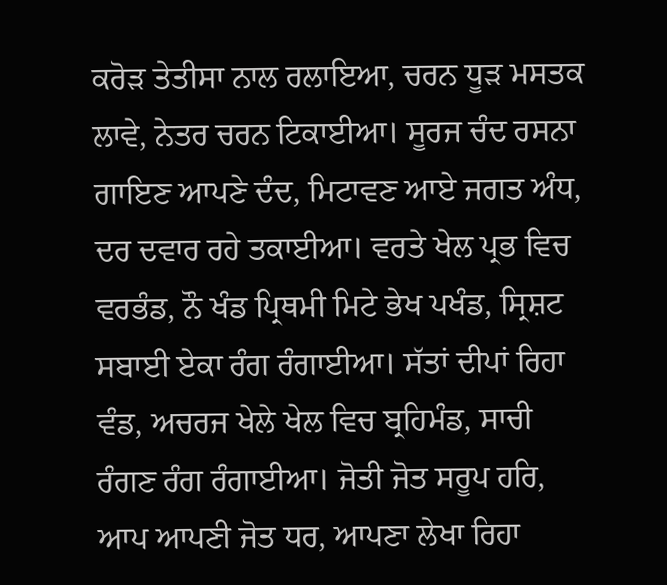ਕਰੋੜ ਤੇਤੀਸਾ ਨਾਲ ਰਲਾਇਆ, ਚਰਨ ਧੂੜ ਮਸਤਕ ਲਾਵੇ, ਨੇਤਰ ਚਰਨ ਟਿਕਾਈਆ। ਸੂਰਜ ਚੰਦ ਰਸਨਾ ਗਾਇਣ ਆਪਣੇ ਦੰਦ, ਮਿਟਾਵਣ ਆਏ ਜਗਤ ਅੰਧ, ਦਰ ਦਵਾਰ ਰਹੇ ਤਕਾਈਆ। ਵਰਤੇ ਖੇਲ ਪ੍ਰਭ ਵਿਚ ਵਰਭੰਡ, ਨੌ ਖੰਡ ਪ੍ਰਿਥਮੀ ਮਿਟੇ ਭੇਖ ਪਖੰਡ, ਸ੍ਰਿਸ਼ਟ ਸਬਾਈ ਏਕਾ ਰੰਗ ਰੰਗਾਈਆ। ਸੱਤਾਂ ਦੀਪਾਂ ਰਿਹਾ ਵੰਡ, ਅਚਰਜ ਖੇਲੇ ਖੇਲ ਵਿਚ ਬ੍ਰਹਿਮੰਡ, ਸਾਚੀ ਰੰਗਣ ਰੰਗ ਰੰਗਾਈਆ। ਜੋਤੀ ਜੋਤ ਸਰੂਪ ਹਰਿ, ਆਪ ਆਪਣੀ ਜੋਤ ਧਰ, ਆਪਣਾ ਲੇਖਾ ਰਿਹਾ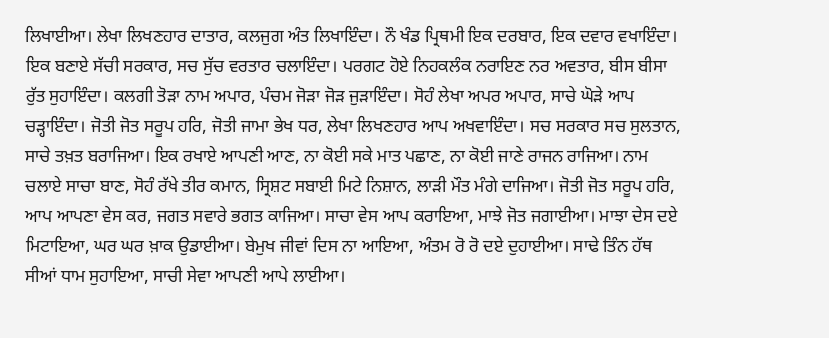ਲਿਖਾਈਆ। ਲੇਖਾ ਲਿਖਣਹਾਰ ਦਾਤਾਰ, ਕਲਜੁਗ ਅੰਤ ਲਿਖਾਇੰਦਾ। ਨੌ ਖੰਡ ਪ੍ਰਿਥਮੀ ਇਕ ਦਰਬਾਰ, ਇਕ ਦਵਾਰ ਵਖਾਇੰਦਾ। ਇਕ ਬਣਾਏ ਸੱਚੀ ਸਰਕਾਰ, ਸਚ ਸੁੱਚ ਵਰਤਾਰ ਚਲਾਇੰਦਾ। ਪਰਗਟ ਹੋਏ ਨਿਹਕਲੰਕ ਨਰਾਇਣ ਨਰ ਅਵਤਾਰ, ਬੀਸ ਬੀਸਾ ਰੁੱਤ ਸੁਹਾਇੰਦਾ। ਕਲਗੀ ਤੋੜਾ ਨਾਮ ਅਪਾਰ, ਪੰਚਮ ਜੋੜਾ ਜੋੜ ਜੁੜਾਇੰਦਾ। ਸੋਹੰ ਲੇਖਾ ਅਪਰ ਅਪਾਰ, ਸਾਚੇ ਘੋੜੇ ਆਪ ਚੜ੍ਹਾਇੰਦਾ। ਜੋਤੀ ਜੋਤ ਸਰੂਪ ਹਰਿ, ਜੋਤੀ ਜਾਮਾ ਭੇਖ ਧਰ, ਲੇਖਾ ਲਿਖਣਹਾਰ ਆਪ ਅਖਵਾਇੰਦਾ। ਸਚ ਸਰਕਾਰ ਸਚ ਸੁਲਤਾਨ, ਸਾਚੇ ਤਖ਼ਤ ਬਰਾਜਿਆ। ਇਕ ਰਖਾਏ ਆਪਣੀ ਆਣ, ਨਾ ਕੋਈ ਸਕੇ ਮਾਤ ਪਛਾਣ, ਨਾ ਕੋਈ ਜਾਣੇ ਰਾਜਨ ਰਾਜਿਆ। ਨਾਮ ਚਲਾਏ ਸਾਚਾ ਬਾਣ, ਸੋਹੰ ਰੱਖੇ ਤੀਰ ਕਮਾਨ, ਸ੍ਰਿਸ਼ਟ ਸਬਾਈ ਮਿਟੇ ਨਿਸ਼ਾਨ, ਲਾੜੀ ਮੌਤ ਮੰਗੇ ਦਾਜਿਆ। ਜੋਤੀ ਜੋਤ ਸਰੂਪ ਹਰਿ, ਆਪ ਆਪਣਾ ਵੇਸ ਕਰ, ਜਗਤ ਸਵਾਰੇ ਭਗਤ ਕਾਜਿਆ। ਸਾਚਾ ਵੇਸ ਆਪ ਕਰਾਇਆ, ਮਾਝੇ ਜੋਤ ਜਗਾਈਆ। ਮਾਝਾ ਦੇਸ ਦਏ ਮਿਟਾਇਆ, ਘਰ ਘਰ ਖ਼ਾਕ ਉਡਾਈਆ। ਬੇਮੁਖ ਜੀਵਾਂ ਦਿਸ ਨਾ ਆਇਆ, ਅੰਤਮ ਰੋ ਰੋ ਦਏ ਦੁਹਾਈਆ। ਸਾਢੇ ਤਿੰਨ ਹੱਥ ਸੀਆਂ ਧਾਮ ਸੁਹਾਇਆ, ਸਾਚੀ ਸੇਵਾ ਆਪਣੀ ਆਪੇ ਲਾਈਆ।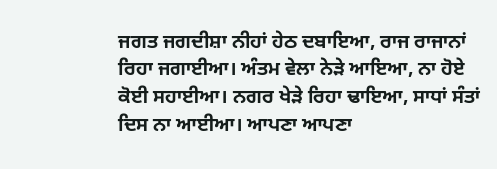ਜਗਤ ਜਗਦੀਸ਼ਾ ਨੀਹਾਂ ਹੇਠ ਦਬਾਇਆ, ਰਾਜ ਰਾਜਾਨਾਂ ਰਿਹਾ ਜਗਾਈਆ। ਅੰਤਮ ਵੇਲਾ ਨੇੜੇ ਆਇਆ, ਨਾ ਹੋਏ ਕੋਈ ਸਹਾਈਆ। ਨਗਰ ਖੇੜੇ ਰਿਹਾ ਢਾਇਆ, ਸਾਧਾਂ ਸੰਤਾਂ ਦਿਸ ਨਾ ਆਈਆ। ਆਪਣਾ ਆਪਣਾ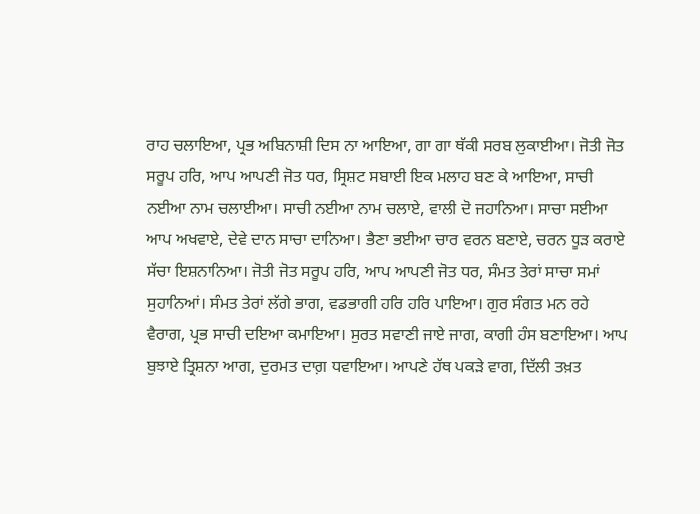ਰਾਹ ਚਲਾਇਆ, ਪ੍ਰਭ ਅਬਿਨਾਸ਼ੀ ਦਿਸ ਨਾ ਆਇਆ, ਗਾ ਗਾ ਥੱਕੀ ਸਰਬ ਲੁਕਾਈਆ। ਜੋਤੀ ਜੋਤ ਸਰੂਪ ਹਰਿ, ਆਪ ਆਪਣੀ ਜੋਤ ਧਰ, ਸ੍ਰਿਸ਼ਟ ਸਬਾਈ ਇਕ ਮਲਾਹ ਬਣ ਕੇ ਆਇਆ, ਸਾਚੀ ਨਈਆ ਨਾਮ ਚਲਾਈਆ। ਸਾਚੀ ਨਈਆ ਨਾਮ ਚਲਾਏ, ਵਾਲੀ ਦੋ ਜਹਾਨਿਆ। ਸਾਚਾ ਸਈਆ ਆਪ ਅਖਵਾਏ, ਦੇਵੇ ਦਾਨ ਸਾਚਾ ਦਾਨਿਆ। ਭੈਣਾ ਭਈਆ ਚਾਰ ਵਰਨ ਬਣਾਏ, ਚਰਨ ਧੂੜ ਕਰਾਏ ਸੱਚਾ ਇਸ਼ਨਾਨਿਆ। ਜੋਤੀ ਜੋਤ ਸਰੂਪ ਹਰਿ, ਆਪ ਆਪਣੀ ਜੋਤ ਧਰ, ਸੰਮਤ ਤੇਰਾਂ ਸਾਚਾ ਸਮਾਂ ਸੁਹਾਨਿਆਂ। ਸੰਮਤ ਤੇਰਾਂ ਲੱਗੇ ਭਾਗ, ਵਡਭਾਗੀ ਹਰਿ ਹਰਿ ਪਾਇਆ। ਗੁਰ ਸੰਗਤ ਮਨ ਰਹੇ ਵੈਰਾਗ, ਪ੍ਰਭ ਸਾਚੀ ਦਇਆ ਕਮਾਇਆ। ਸੁਰਤ ਸਵਾਣੀ ਜਾਏ ਜਾਗ, ਕਾਗੀ ਹੰਸ ਬਣਾਇਆ। ਆਪ ਬੁਝਾਏ ਤ੍ਰਿਸ਼ਨਾ ਆਗ, ਦੁਰਮਤ ਦਾਗ਼ ਧਵਾਇਆ। ਆਪਣੇ ਹੱਥ ਪਕੜੇ ਵਾਗ, ਦਿੱਲੀ ਤਖ਼ਤ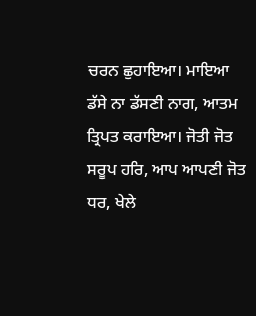ਚਰਨ ਛੁਹਾਇਆ। ਮਾਇਆ ਡੱਸੇ ਨਾ ਡੱਸਣੀ ਨਾਗ, ਆਤਮ ਤ੍ਰਿਪਤ ਕਰਾਇਆ। ਜੋਤੀ ਜੋਤ ਸਰੂਪ ਹਰਿ, ਆਪ ਆਪਣੀ ਜੋਤ ਧਰ, ਖੇਲੇ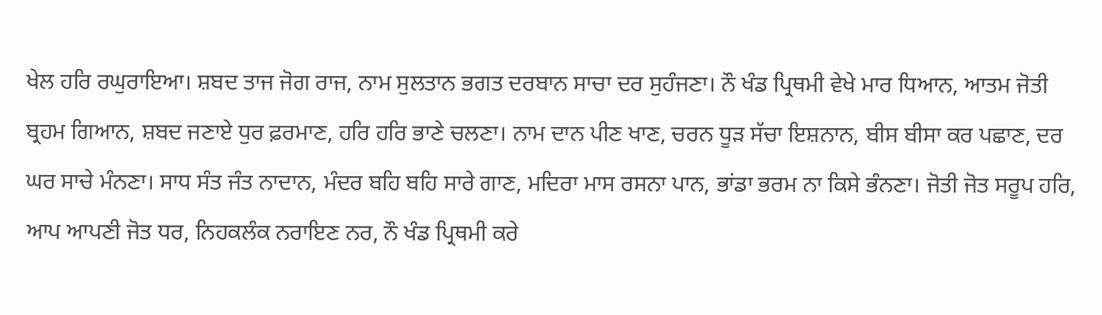ਖੇਲ ਹਰਿ ਰਘੁਰਾਇਆ। ਸ਼ਬਦ ਤਾਜ ਜੋਗ ਰਾਜ, ਨਾਮ ਸੁਲਤਾਨ ਭਗਤ ਦਰਬਾਨ ਸਾਚਾ ਦਰ ਸੁਹੰਜਣਾ। ਨੌ ਖੰਡ ਪ੍ਰਿਥਮੀ ਵੇਖੇ ਮਾਰ ਧਿਆਨ, ਆਤਮ ਜੋਤੀ ਬ੍ਰਹਮ ਗਿਆਨ, ਸ਼ਬਦ ਜਣਾਏ ਧੁਰ ਫ਼ਰਮਾਣ, ਹਰਿ ਹਰਿ ਭਾਣੇ ਚਲਣਾ। ਨਾਮ ਦਾਨ ਪੀਣ ਖਾਣ, ਚਰਨ ਧੂੜ ਸੱਚਾ ਇਸ਼ਨਾਨ, ਬੀਸ ਬੀਸਾ ਕਰ ਪਛਾਣ, ਦਰ ਘਰ ਸਾਚੇ ਮੰਨਣਾ। ਸਾਧ ਸੰਤ ਜੰਤ ਨਾਦਾਨ, ਮੰਦਰ ਬਹਿ ਬਹਿ ਸਾਰੇ ਗਾਣ, ਮਦਿਰਾ ਮਾਸ ਰਸਨਾ ਪਾਨ, ਭਾਂਡਾ ਭਰਮ ਨਾ ਕਿਸੇ ਭੰਨਣਾ। ਜੋਤੀ ਜੋਤ ਸਰੂਪ ਹਰਿ, ਆਪ ਆਪਣੀ ਜੋਤ ਧਰ, ਨਿਹਕਲੰਕ ਨਰਾਇਣ ਨਰ, ਨੌ ਖੰਡ ਪ੍ਰਿਥਮੀ ਕਰੇ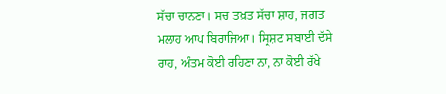ਸੱਚਾ ਚਾਨਣਾ। ਸਚ ਤਖ਼ਤ ਸੱਚਾ ਸ਼ਾਹ, ਜਗਤ ਮਲਾਹ ਆਪ ਬਿਰਾਜਿਆ। ਸ੍ਰਿਸ਼ਟ ਸਬਾਈ ਦੱਸੇ ਰਾਹ, ਅੰਤਮ ਕੋਈ ਰਹਿਣਾ ਨਾ, ਨਾ ਕੋਈ ਰੱਖੇ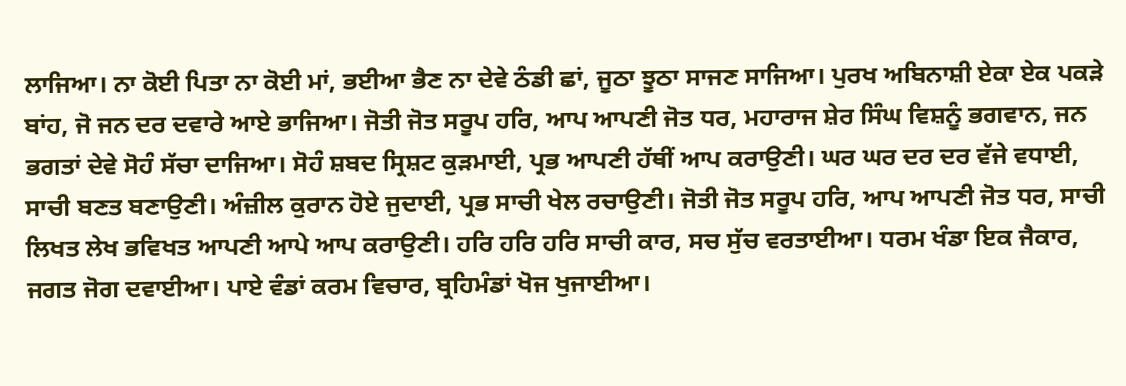ਲਾਜਿਆ। ਨਾ ਕੋਈ ਪਿਤਾ ਨਾ ਕੋਈ ਮਾਂ, ਭਈਆ ਭੈਣ ਨਾ ਦੇਵੇ ਠੰਡੀ ਛਾਂ, ਜੂਠਾ ਝੂਠਾ ਸਾਜਣ ਸਾਜਿਆ। ਪੁਰਖ ਅਬਿਨਾਸ਼ੀ ਏਕਾ ਏਕ ਪਕੜੇ ਬਾਂਹ, ਜੋ ਜਨ ਦਰ ਦਵਾਰੇ ਆਏ ਭਾਜਿਆ। ਜੋਤੀ ਜੋਤ ਸਰੂਪ ਹਰਿ, ਆਪ ਆਪਣੀ ਜੋਤ ਧਰ, ਮਹਾਰਾਜ ਸ਼ੇਰ ਸਿੰਘ ਵਿਸ਼ਨੂੰ ਭਗਵਾਨ, ਜਨ ਭਗਤਾਂ ਦੇਵੇ ਸੋਹੰ ਸੱਚਾ ਦਾਜਿਆ। ਸੋਹੰ ਸ਼ਬਦ ਸ੍ਰਿਸ਼ਟ ਕੁੜਮਾਈ, ਪ੍ਰਭ ਆਪਣੀ ਹੱਥੀਂ ਆਪ ਕਰਾਉਣੀ। ਘਰ ਘਰ ਦਰ ਦਰ ਵੱਜੇ ਵਧਾਈ, ਸਾਚੀ ਬਣਤ ਬਣਾਉਣੀ। ਅੰਜ਼ੀਲ ਕੁਰਾਨ ਹੋਏ ਜੁਦਾਈ, ਪ੍ਰਭ ਸਾਚੀ ਖੇਲ ਰਚਾਉਣੀ। ਜੋਤੀ ਜੋਤ ਸਰੂਪ ਹਰਿ, ਆਪ ਆਪਣੀ ਜੋਤ ਧਰ, ਸਾਚੀ ਲਿਖਤ ਲੇਖ ਭਵਿਖਤ ਆਪਣੀ ਆਪੇ ਆਪ ਕਰਾਉਣੀ। ਹਰਿ ਹਰਿ ਹਰਿ ਸਾਚੀ ਕਾਰ, ਸਚ ਸੁੱਚ ਵਰਤਾਈਆ। ਧਰਮ ਖੰਡਾ ਇਕ ਜੈਕਾਰ, ਜਗਤ ਜੋਗ ਦਵਾਈਆ। ਪਾਏ ਵੰਡਾਂ ਕਰਮ ਵਿਚਾਰ, ਬ੍ਰਹਿਮੰਡਾਂ ਖੋਜ ਖੁਜਾਈਆ।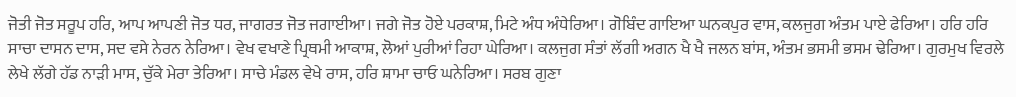ਜੋਤੀ ਜੋਤ ਸਰੂਪ ਹਰਿ, ਆਪ ਆਪਣੀ ਜੋਤ ਧਰ, ਜਾਗਰਤ ਜੋਤ ਜਗਾਈਆ। ਜਗੇ ਜੋਤ ਹੋਏ ਪਰਕਾਸ਼, ਮਿਟੇ ਅੰਧ ਅੰਧੇਰਿਆ। ਗੋਬਿੰਦ ਗਾਇਆ ਘਨਕਪੁਰ ਵਾਸ, ਕਲਜੁਗ ਅੰਤਮ ਪਾਏ ਫੇਰਿਆ। ਹਰਿ ਹਰਿ ਸਾਚਾ ਦਾਸਨ ਦਾਸ, ਸਦ ਵਸੇ ਨੇਰਨ ਨੇਰਿਆ। ਵੇਖ ਵਖਾਣੇ ਪ੍ਰਿਥਮੀ ਆਕਾਸ਼, ਲੋਆਂ ਪੁਰੀਆਂ ਰਿਹਾ ਘੇਰਿਆ। ਕਲਜੁਗ ਸੰਤਾਂ ਲੱਗੀ ਅਗਨ ਖੈ ਖੈ ਜਲਨ ਬਾਂਸ, ਅੰਤਮ ਭਸਮੀ ਭਸਮ ਢੇਰਿਆ। ਗੁਰਮੁਖ ਵਿਰਲੇ ਲੇਖੇ ਲੱਗੇ ਹੱਡ ਨਾੜੀ ਮਾਸ, ਚੁੱਕੇ ਮੇਰਾ ਤੇਰਿਆ। ਸਾਚੇ ਮੰਡਲ ਵੇਖੇ ਰਾਸ, ਹਰਿ ਸ਼ਾਮਾ ਚਾਓ ਘਨੇਰਿਆ। ਸਰਬ ਗੁਣਾ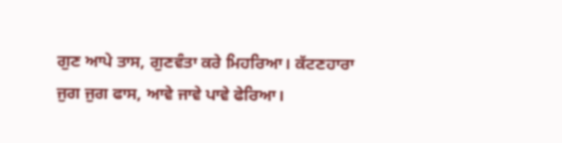ਗੁਣ ਆਪੇ ਤਾਸ, ਗੁਣਵੰਤਾ ਕਰੇ ਮਿਹਰਿਆ। ਕੱਟਣਹਾਰਾ ਜੁਗ ਜੁਗ ਫਾਸ, ਆਵੇ ਜਾਵੇ ਪਾਵੇ ਫੇਰਿਆ।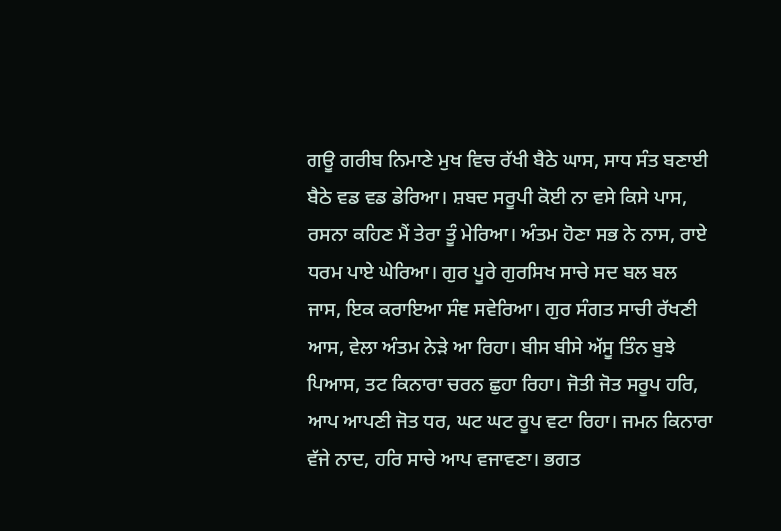ਗਊ ਗਰੀਬ ਨਿਮਾਣੇ ਮੁਖ ਵਿਚ ਰੱਖੀ ਬੈਠੇ ਘਾਸ, ਸਾਧ ਸੰਤ ਬਣਾਈ ਬੈਠੇ ਵਡ ਵਡ ਡੇਰਿਆ। ਸ਼ਬਦ ਸਰੂਪੀ ਕੋਈ ਨਾ ਵਸੇ ਕਿਸੇ ਪਾਸ, ਰਸਨਾ ਕਹਿਣ ਮੈਂ ਤੇਰਾ ਤੂੰ ਮੇਰਿਆ। ਅੰਤਮ ਹੋਣਾ ਸਭ ਨੇ ਨਾਸ, ਰਾਏ ਧਰਮ ਪਾਏ ਘੇਰਿਆ। ਗੁਰ ਪੂਰੇ ਗੁਰਸਿਖ ਸਾਚੇ ਸਦ ਬਲ ਬਲ ਜਾਸ, ਇਕ ਕਰਾਇਆ ਸੰਞ ਸਵੇਰਿਆ। ਗੁਰ ਸੰਗਤ ਸਾਚੀ ਰੱਖਣੀ ਆਸ, ਵੇਲਾ ਅੰਤਮ ਨੇੜੇ ਆ ਰਿਹਾ। ਬੀਸ ਬੀਸੇ ਅੱਸੂ ਤਿੰਨ ਬੁਝੇ ਪਿਆਸ, ਤਟ ਕਿਨਾਰਾ ਚਰਨ ਛੁਹਾ ਰਿਹਾ। ਜੋਤੀ ਜੋਤ ਸਰੂਪ ਹਰਿ, ਆਪ ਆਪਣੀ ਜੋਤ ਧਰ, ਘਟ ਘਟ ਰੂਪ ਵਟਾ ਰਿਹਾ। ਜਮਨ ਕਿਨਾਰਾ ਵੱਜੇ ਨਾਦ, ਹਰਿ ਸਾਚੇ ਆਪ ਵਜਾਵਣਾ। ਭਗਤ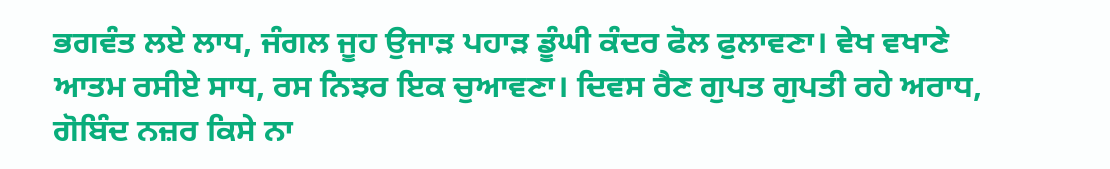ਭਗਵੰਤ ਲਏ ਲਾਧ, ਜੰਗਲ ਜੂਹ ਉਜਾੜ ਪਹਾੜ ਡੂੰਘੀ ਕੰਦਰ ਫੋਲ ਫੁਲਾਵਣਾ। ਵੇਖ ਵਖਾਣੇ ਆਤਮ ਰਸੀਏ ਸਾਧ, ਰਸ ਨਿਝਰ ਇਕ ਚੁਆਵਣਾ। ਦਿਵਸ ਰੈਣ ਗੁਪਤ ਗੁਪਤੀ ਰਹੇ ਅਰਾਧ, ਗੋਬਿੰਦ ਨਜ਼ਰ ਕਿਸੇ ਨਾ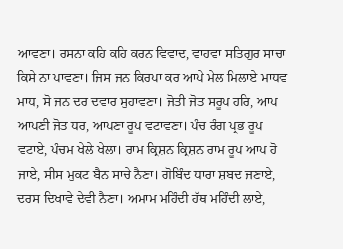ਆਵਣਾ। ਰਸਨਾ ਕਹਿ ਕਹਿ ਕਰਨ ਵਿਵਾਦ, ਵਾਹਵਾ ਸਤਿਗੁਰ ਸਾਚਾ ਕਿਸੇ ਨਾ ਪਾਵਣਾ। ਜਿਸ ਜਨ ਕਿਰਪਾ ਕਰ ਆਪੇ ਮੇਲ ਮਿਲਾਏ ਮਾਧਵ ਮਾਧ, ਸੋ ਜਨ ਦਰ ਦਵਾਰ ਸੁਹਾਵਣਾ। ਜੋਤੀ ਜੋਤ ਸਰੂਪ ਹਰਿ, ਆਪ ਆਪਣੀ ਜੋਤ ਧਰ, ਆਪਣਾ ਰੂਪ ਵਟਾਵਣਾ। ਪੰਚ ਰੰਗ ਪ੍ਰਭ ਰੂਪ ਵਟਾਏ, ਪੰਚਮ ਖੇਲੇ ਖੇਲਾ। ਰਾਮ ਕ੍ਰਿਸ਼ਨ ਕ੍ਰਿਸ਼ਨ ਰਾਮ ਰੂਪ ਆਪ ਹੋ ਜਾਏ, ਸੀਸ ਮੁਕਟ ਬੈਨ ਸਾਚੇ ਨੈਣਾ। ਗੋਬਿੰਦ ਧਾਰਾ ਸ਼ਬਦ ਜਣਾਏ, ਦਰਸ ਦਿਖਾਵੇ ਦੇਵੀ ਨੈਣਾ। ਅਮਾਮ ਮਹਿੰਦੀ ਹੱਥ ਮਹਿੰਦੀ ਲਾਏ,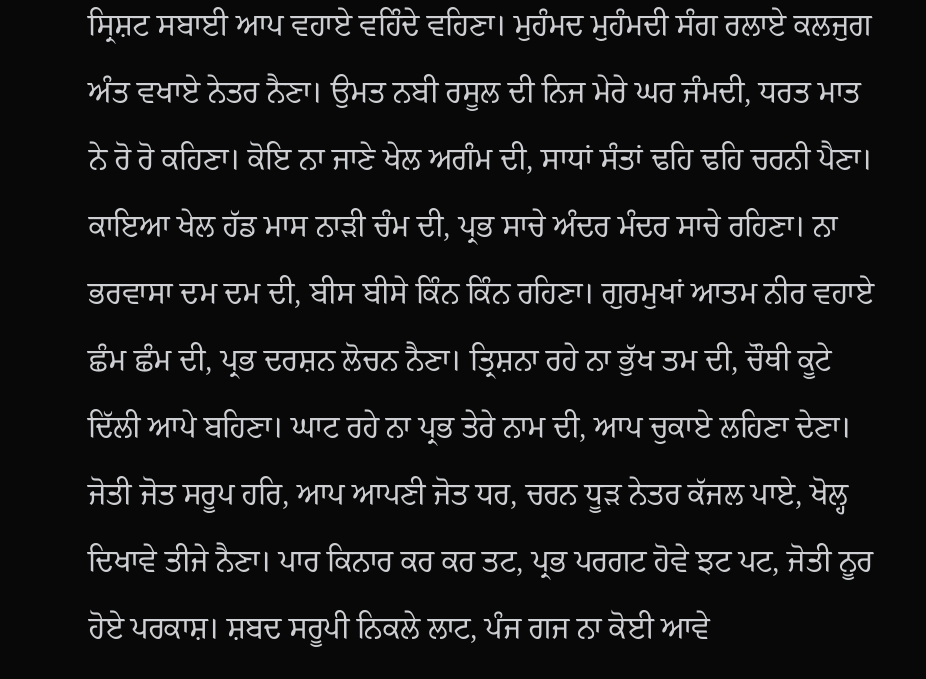ਸ੍ਰਿਸ਼ਟ ਸਬਾਈ ਆਪ ਵਹਾਏ ਵਹਿੰਦੇ ਵਹਿਣਾ। ਮੁਹੰਮਦ ਮੁਹੰਮਦੀ ਸੰਗ ਰਲਾਏ ਕਲਜੁਗ ਅੰਤ ਵਖਾਏ ਨੇਤਰ ਨੈਣਾ। ਉਮਤ ਨਬੀ ਰਸੂਲ ਦੀ ਨਿਜ ਮੇਰੇ ਘਰ ਜੰਮਦੀ, ਧਰਤ ਮਾਤ ਨੇ ਰੋ ਰੋ ਕਹਿਣਾ। ਕੋਇ ਨਾ ਜਾਣੇ ਖੇਲ ਅਗੰਮ ਦੀ, ਸਾਧਾਂ ਸੰਤਾਂ ਢਹਿ ਢਹਿ ਚਰਨੀ ਪੈਣਾ। ਕਾਇਆ ਖੇਲ ਹੱਡ ਮਾਸ ਨਾੜੀ ਚੰਮ ਦੀ, ਪ੍ਰਭ ਸਾਚੇ ਅੰਦਰ ਮੰਦਰ ਸਾਚੇ ਰਹਿਣਾ। ਨਾ ਭਰਵਾਸਾ ਦਮ ਦਮ ਦੀ, ਬੀਸ ਬੀਸੇ ਕਿੰਨ ਕਿੰਨ ਰਹਿਣਾ। ਗੁਰਮੁਖਾਂ ਆਤਮ ਨੀਰ ਵਹਾਏ ਛੰਮ ਛੰਮ ਦੀ, ਪ੍ਰਭ ਦਰਸ਼ਨ ਲੋਚਨ ਨੈਣਾ। ਤ੍ਰਿਸ਼ਨਾ ਰਹੇ ਨਾ ਭੁੱਖ ਤਮ ਦੀ, ਚੌਥੀ ਕੂਟੇ ਦਿੱਲੀ ਆਪੇ ਬਹਿਣਾ। ਘਾਟ ਰਹੇ ਨਾ ਪ੍ਰਭ ਤੇਰੇ ਨਾਮ ਦੀ, ਆਪ ਚੁਕਾਏ ਲਹਿਣਾ ਦੇਣਾ। ਜੋਤੀ ਜੋਤ ਸਰੂਪ ਹਰਿ, ਆਪ ਆਪਣੀ ਜੋਤ ਧਰ, ਚਰਨ ਧੂੜ ਨੇਤਰ ਕੱਜਲ ਪਾਏ, ਖੋਲ੍ਹ ਦਿਖਾਵੇ ਤੀਜੇ ਨੈਣਾ। ਪਾਰ ਕਿਨਾਰ ਕਰ ਕਰ ਤਟ, ਪ੍ਰਭ ਪਰਗਟ ਹੋਵੇ ਝਟ ਪਟ, ਜੋਤੀ ਨੂਰ ਹੋਏ ਪਰਕਾਸ਼। ਸ਼ਬਦ ਸਰੂਪੀ ਨਿਕਲੇ ਲਾਟ, ਪੰਜ ਗਜ ਨਾ ਕੋਈ ਆਵੇ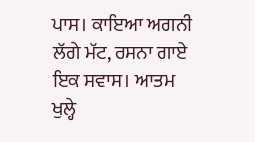ਪਾਸ। ਕਾਇਆ ਅਗਨੀ ਲੱਗੇ ਮੱਟ, ਰਸਨਾ ਗਾਏ ਇਕ ਸਵਾਸ। ਆਤਮ ਖੁਲ੍ਹੇ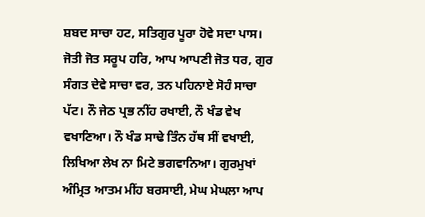ਸ਼ਬਦ ਸਾਚਾ ਹਟ, ਸਤਿਗੁਰ ਪੂਰਾ ਹੋਵੇ ਸਦਾ ਪਾਸ। ਜੋਤੀ ਜੋਤ ਸਰੂਪ ਹਰਿ, ਆਪ ਆਪਣੀ ਜੋਤ ਧਰ, ਗੁਰ ਸੰਗਤ ਦੇਵੇ ਸਾਚਾ ਵਰ, ਤਨ ਪਹਿਨਾਏ ਸੋਹੰ ਸਾਚਾ ਪੱਟ। ਨੌ ਜੇਠ ਪ੍ਰਭ ਨੀਂਹ ਰਖਾਈ, ਨੌ ਖੰਡ ਵੇਖ ਵਖਾਣਿਆ। ਨੌ ਖੰਡ ਸਾਢੇ ਤਿੰਨ ਹੱਥ ਸੀਂ ਵਖਾਈ, ਲਿਖਿਆ ਲੇਖ ਨਾ ਮਿਟੇ ਭਗਵਾਨਿਆ। ਗੁਰਮੁਖਾਂ ਅੰਮ੍ਰਿਤ ਆਤਮ ਮੀਂਹ ਬਰਸਾਈ, ਮੇਘ ਮੇਘਲਾ ਆਪ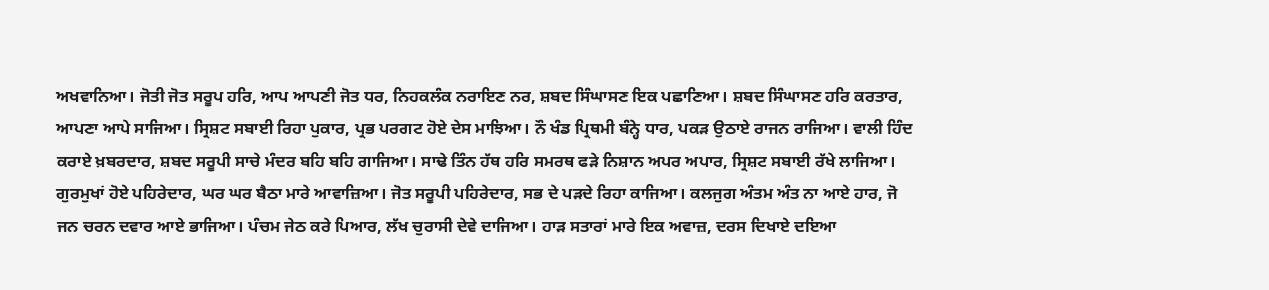ਅਖਵਾਨਿਆ। ਜੋਤੀ ਜੋਤ ਸਰੂਪ ਹਰਿ, ਆਪ ਆਪਣੀ ਜੋਤ ਧਰ, ਨਿਹਕਲੰਕ ਨਰਾਇਣ ਨਰ, ਸ਼ਬਦ ਸਿੰਘਾਸਣ ਇਕ ਪਛਾਣਿਆ। ਸ਼ਬਦ ਸਿੰਘਾਸਣ ਹਰਿ ਕਰਤਾਰ, ਆਪਣਾ ਆਪੇ ਸਾਜਿਆ। ਸ੍ਰਿਸ਼ਟ ਸਬਾਈ ਰਿਹਾ ਪੁਕਾਰ, ਪ੍ਰਭ ਪਰਗਟ ਹੋਏ ਦੇਸ ਮਾਝਿਆ। ਨੌ ਖੰਡ ਪ੍ਰਿਥਮੀ ਬੰਨ੍ਹੇ ਧਾਰ, ਪਕੜ ਉਠਾਏ ਰਾਜਨ ਰਾਜਿਆ। ਵਾਲੀ ਹਿੰਦ ਕਰਾਏ ਖ਼ਬਰਦਾਰ, ਸ਼ਬਦ ਸਰੂਪੀ ਸਾਚੇ ਮੰਦਰ ਬਹਿ ਬਹਿ ਗਾਜਿਆ। ਸਾਢੇ ਤਿੰਨ ਹੱਥ ਹਰਿ ਸਮਰਥ ਫੜੇ ਨਿਸ਼ਾਨ ਅਪਰ ਅਪਾਰ, ਸ੍ਰਿਸ਼ਟ ਸਬਾਈ ਰੱਖੇ ਲਾਜਿਆ। ਗੁਰਮੁਖਾਂ ਹੋਏ ਪਹਿਰੇਦਾਰ, ਘਰ ਘਰ ਬੈਠਾ ਮਾਰੇ ਆਵਾਜ਼ਿਆ। ਜੋਤ ਸਰੂਪੀ ਪਹਿਰੇਦਾਰ, ਸਭ ਦੇ ਪੜਦੇ ਰਿਹਾ ਕਾਜਿਆ। ਕਲਜੁਗ ਅੰਤਮ ਅੰਤ ਨਾ ਆਏ ਹਾਰ, ਜੋ ਜਨ ਚਰਨ ਦਵਾਰ ਆਏ ਭਾਜਿਆ। ਪੰਚਮ ਜੇਠ ਕਰੇ ਪਿਆਰ, ਲੱਖ ਚੁਰਾਸੀ ਦੇਵੇ ਦਾਜਿਆ। ਹਾੜ ਸਤਾਰਾਂ ਮਾਰੇ ਇਕ ਅਵਾਜ਼, ਦਰਸ ਦਿਖਾਏ ਦਇਆ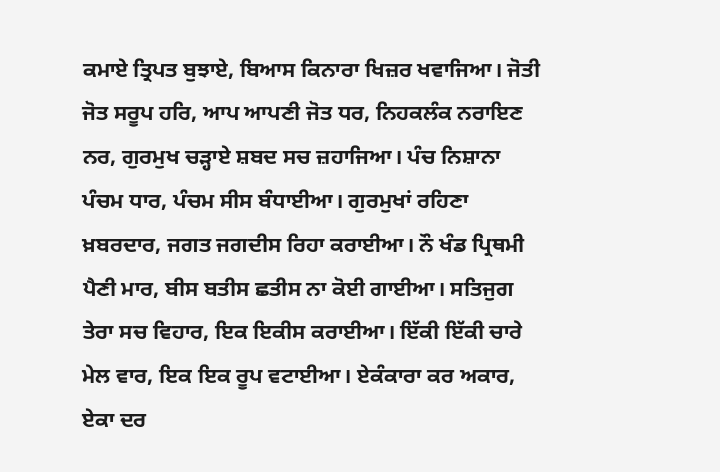ਕਮਾਏ ਤ੍ਰਿਪਤ ਬੁਝਾਏ, ਬਿਆਸ ਕਿਨਾਰਾ ਖਿਜ਼ਰ ਖਵਾਜਿਆ। ਜੋਤੀ ਜੋਤ ਸਰੂਪ ਹਰਿ, ਆਪ ਆਪਣੀ ਜੋਤ ਧਰ, ਨਿਹਕਲੰਕ ਨਰਾਇਣ ਨਰ, ਗੁਰਮੁਖ ਚੜ੍ਹਾਏ ਸ਼ਬਦ ਸਚ ਜ਼ਹਾਜਿਆ। ਪੰਚ ਨਿਸ਼ਾਨਾ ਪੰਚਮ ਧਾਰ, ਪੰਚਮ ਸੀਸ ਬੰਧਾਈਆ। ਗੁਰਮੁਖਾਂ ਰਹਿਣਾ ਖ਼ਬਰਦਾਰ, ਜਗਤ ਜਗਦੀਸ ਰਿਹਾ ਕਰਾਈਆ। ਨੌ ਖੰਡ ਪ੍ਰਿਥਮੀ ਪੈਣੀ ਮਾਰ, ਬੀਸ ਬਤੀਸ ਛਤੀਸ ਨਾ ਕੋਈ ਗਾਈਆ। ਸਤਿਜੁਗ ਤੇਰਾ ਸਚ ਵਿਹਾਰ, ਇਕ ਇਕੀਸ ਕਰਾਈਆ। ਇੱਕੀ ਇੱਕੀ ਚਾਰੇ ਮੇਲ ਵਾਰ, ਇਕ ਇਕ ਰੂਪ ਵਟਾਈਆ। ਏਕੰਕਾਰਾ ਕਰ ਅਕਾਰ, ਏਕਾ ਦਰ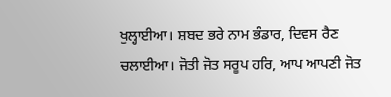ਖੁਲ੍ਹਾਈਆ। ਸ਼ਬਦ ਭਰੇ ਨਾਮ ਭੰਡਾਰ, ਦਿਵਸ ਰੈਣ ਚਲਾਈਆ। ਜੋਤੀ ਜੋਤ ਸਰੂਪ ਹਰਿ, ਆਪ ਆਪਣੀ ਜੋਤ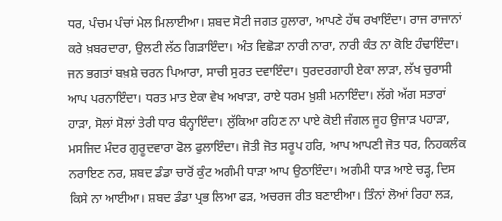ਧਰ, ਪੰਚਮ ਪੰਚਾਂ ਮੇਲ ਮਿਲਾਈਆ। ਸ਼ਬਦ ਸੋਟੀ ਜਗਤ ਹੁਲਾਰਾ, ਆਪਣੇ ਹੱਥ ਰਖਾਇੰਦਾ। ਰਾਜ ਰਾਜਾਨਾਂ ਕਰੇ ਖ਼ਬਰਦਾਰਾ, ਉਲਟੀ ਲੱਠ ਗਿੜਾਇੰਦਾ। ਅੰਤ ਵਿਛੋੜਾ ਨਾਰੀ ਨਾਰਾ, ਨਾਰੀ ਕੰਤ ਨਾ ਕੋਇ ਹੰਢਾਇੰਦਾ। ਜਨ ਭਗਤਾਂ ਬਖ਼ਸ਼ੇ ਚਰਨ ਪਿਆਰਾ, ਸਾਚੀ ਸੁਰਤ ਦਵਾਇੰਦਾ। ਧੁਰਦਰਗਾਹੀ ਏਕਾ ਲਾੜਾ, ਲੱਖ ਚੁਰਾਸੀ ਆਪ ਪਰਨਾਇੰਦਾ। ਧਰਤ ਮਾਤ ਏਕਾ ਵੇਖ ਅਖਾੜਾ, ਰਾਏ ਧਰਮ ਖ਼ੁਸ਼ੀ ਮਨਾਇੰਦਾ। ਲੱਗੇ ਅੱਗ ਸਤਾਰਾਂ ਹਾੜਾ, ਸੋਲਾਂ ਸੋਲਾਂ ਤੇਰੀ ਧਾਰ ਬੰਨ੍ਹਾਇੰਦਾ। ਲੁੱਕਿਆ ਰਹਿਣ ਨਾ ਪਾਏ ਕੋਈ ਜੰਗਲ ਜੂਹ ਉਜਾੜ ਪਹਾੜਾ, ਮਸਜਿਦ ਮੰਦਰ ਗੁਰੂਦਵਾਰਾ ਫੋਲ ਫੁਲਾਇੰਦਾ। ਜੋਤੀ ਜੋਤ ਸਰੂਪ ਹਰਿ, ਆਪ ਆਪਣੀ ਜੋਤ ਧਰ, ਨਿਹਕਲੰਕ ਨਰਾਇਣ ਨਰ, ਸ਼ਬਦ ਡੰਡਾ ਚਾਰੋਂ ਕੁੰਟ ਅਗੰਮੀ ਧਾੜਾ ਆਪ ਉਠਾਇੰਦਾ। ਅਗੰਮੀ ਧਾੜ ਆਏ ਚੜ੍ਹ, ਦਿਸ ਕਿਸੇ ਨਾ ਆਈਆ। ਸ਼ਬਦ ਡੰਡਾ ਪ੍ਰਭ ਲਿਆ ਫੜ, ਅਚਰਜ ਰੀਤ ਬਣਾਈਆ। ਤਿੰਨਾਂ ਲੋਆਂ ਰਿਹਾ ਲੜ,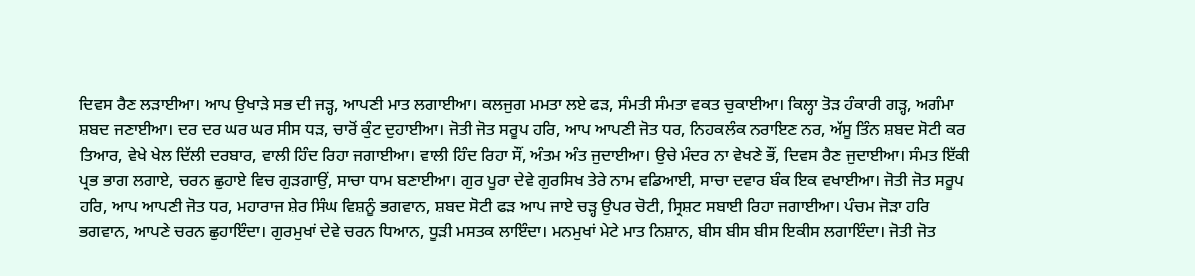ਦਿਵਸ ਰੈਣ ਲੜਾਈਆ। ਆਪ ਉਖਾੜੇ ਸਭ ਦੀ ਜੜ੍ਹ, ਆਪਣੀ ਮਾਤ ਲਗਾਈਆ। ਕਲਜੁਗ ਮਮਤਾ ਲਏ ਫੜ, ਸੰਮਤੀ ਸੰਮਤਾ ਵਕਤ ਚੁਕਾਈਆ। ਕਿਲ੍ਹਾ ਤੋੜ ਹੰਕਾਰੀ ਗੜ੍ਹ, ਅਗੰਮਾ ਸ਼ਬਦ ਜਣਾਈਆ। ਦਰ ਦਰ ਘਰ ਘਰ ਸੀਸ ਧੜ, ਚਾਰੋਂ ਕੁੰਟ ਦੁਹਾਈਆ। ਜੋਤੀ ਜੋਤ ਸਰੂਪ ਹਰਿ, ਆਪ ਆਪਣੀ ਜੋਤ ਧਰ, ਨਿਹਕਲੰਕ ਨਰਾਇਣ ਨਰ, ਅੱਸੂ ਤਿੰਨ ਸ਼ਬਦ ਸੋਟੀ ਕਰ ਤਿਆਰ, ਵੇਖੇ ਖੇਲ ਦਿੱਲੀ ਦਰਬਾਰ, ਵਾਲੀ ਹਿੰਦ ਰਿਹਾ ਜਗਾਈਆ। ਵਾਲੀ ਹਿੰਦ ਰਿਹਾ ਸੌਂ, ਅੰਤਮ ਅੰਤ ਜੁਦਾਈਆ। ਉਚੇ ਮੰਦਰ ਨਾ ਵੇਖਣੇ ਭੌਂ, ਦਿਵਸ ਰੈਣ ਜੁਦਾਈਆ। ਸੰਮਤ ਇੱਕੀ ਪ੍ਰਭ ਭਾਗ ਲਗਾਏ, ਚਰਨ ਛੁਹਾਏ ਵਿਚ ਗੁੜਗਾਉਂ, ਸਾਚਾ ਧਾਮ ਬਣਾਈਆ। ਗੁਰ ਪੂਰਾ ਦੇਵੇ ਗੁਰਸਿਖ ਤੇਰੇ ਨਾਮ ਵਡਿਆਈ, ਸਾਚਾ ਦਵਾਰ ਬੰਕ ਇਕ ਵਖਾਈਆ। ਜੋਤੀ ਜੋਤ ਸਰੂਪ ਹਰਿ, ਆਪ ਆਪਣੀ ਜੋਤ ਧਰ, ਮਹਾਰਾਜ ਸ਼ੇਰ ਸਿੰਘ ਵਿਸ਼ਨੂੰ ਭਗਵਾਨ, ਸ਼ਬਦ ਸੋਟੀ ਫੜ ਆਪ ਜਾਏ ਚੜ੍ਹ ਉਪਰ ਚੋਟੀ, ਸ੍ਰਿਸ਼ਟ ਸਬਾਈ ਰਿਹਾ ਜਗਾਈਆ। ਪੰਚਮ ਜੋੜਾ ਹਰਿ ਭਗਵਾਨ, ਆਪਣੇ ਚਰਨ ਛੁਹਾਇੰਦਾ। ਗੁਰਮੁਖਾਂ ਦੇਵੇ ਚਰਨ ਧਿਆਨ, ਧੂੜੀ ਮਸਤਕ ਲਾਇੰਦਾ। ਮਨਮੁਖਾਂ ਮੇਟੇ ਮਾਤ ਨਿਸ਼ਾਨ, ਬੀਸ ਬੀਸ ਬੀਸ ਇਕੀਸ ਲਗਾਇੰਦਾ। ਜੋਤੀ ਜੋਤ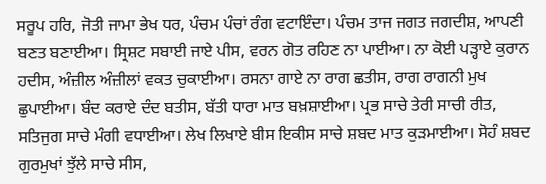ਸਰੂਪ ਹਰਿ, ਜੋਤੀ ਜਾਮਾ ਭੇਖ ਧਰ, ਪੰਚਮ ਪੰਚਾਂ ਰੰਗ ਵਟਾਇੰਦਾ। ਪੰਚਮ ਤਾਜ ਜਗਤ ਜਗਦੀਸ਼, ਆਪਣੀ ਬਣਤ ਬਣਾਈਆ। ਸ੍ਰਿਸ਼ਟ ਸਬਾਈ ਜਾਏ ਪੀਸ, ਵਰਨ ਗੋਤ ਰਹਿਣ ਨਾ ਪਾਈਆ। ਨਾ ਕੋਈ ਪੜ੍ਹਾਏ ਕੁਰਾਨ ਹਦੀਸ, ਅੰਜ਼ੀਲ ਅੰਜ਼ੀਲਾਂ ਵਕਤ ਚੁਕਾਈਆ। ਰਸਨਾ ਗਾਏ ਨਾ ਰਾਗ ਛਤੀਸ, ਰਾਗ ਰਾਗਨੀ ਮੁਖ ਛੁਪਾਈਆ। ਬੰਦ ਕਰਾਏ ਦੰਦ ਬਤੀਸ, ਬੱਤੀ ਧਾਰਾ ਮਾਤ ਬਖ਼ਸ਼ਾਈਆ। ਪ੍ਰਭ ਸਾਚੇ ਤੇਰੀ ਸਾਚੀ ਰੀਤ, ਸਤਿਜੁਗ ਸਾਚੇ ਮੰਗੀ ਵਧਾਈਆ। ਲੇਖ ਲਿਖਾਏ ਬੀਸ ਇਕੀਸ ਸਾਚੇ ਸ਼ਬਦ ਮਾਤ ਕੁੜਮਾਈਆ। ਸੋਹੰ ਸ਼ਬਦ ਗੁਰਮੁਖਾਂ ਝੁੱਲੇ ਸਾਚੇ ਸੀਸ,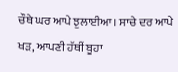ਚੌਥੇ ਘਰ ਆਪੇ ਝੁਲਾਈਆ। ਸਾਚੇ ਦਰ ਆਪੇ ਖੜ, ਆਪਣੀ ਹੱਥੀਂ ਬੂਹਾ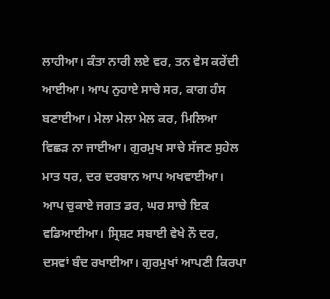ਲਾਹੀਆ। ਕੰਤਾ ਨਾਰੀ ਲਏ ਵਰ, ਤਨ ਵੇਸ ਕਰੇਂਦੀ ਆਈਆ। ਆਪ ਨੁਹਾਏ ਸਾਚੇ ਸਰ, ਕਾਗ ਹੰਸ ਬਣਾਈਆ। ਮੇਲਾ ਮੇਲਾ ਮੇਲ ਕਰ, ਮਿਲਿਆ ਵਿਛੜ ਨਾ ਜਾਈਆ। ਗੁਰਮੁਖ ਸਾਚੇ ਸੱਜਣ ਸੁਹੇਲ ਮਾਤ ਧਰ, ਦਰ ਦਰਬਾਨ ਆਪ ਅਖਵਾਈਆ। ਆਪ ਚੁਕਾਏ ਜਗਤ ਡਰ, ਘਰ ਸਾਚੇ ਇਕ ਵਡਿਆਈਆ। ਸ੍ਰਿਸ਼ਟ ਸਬਾਈ ਵੇਖੇ ਨੌ ਦਰ, ਦਸਵਾਂ ਬੰਦ ਰਖਾਈਆ। ਗੁਰਮੁਖਾਂ ਆਪਣੀ ਕਿਰਪਾ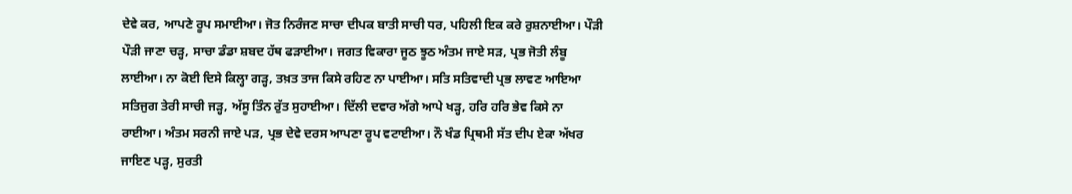ਦੇਵੇ ਕਰ, ਆਪਣੇ ਰੂਪ ਸਮਾਈਆ। ਜੋਤ ਨਿਰੰਜਣ ਸਾਚਾ ਦੀਪਕ ਬਾਤੀ ਸਾਚੀ ਧਰ, ਪਹਿਲੀ ਇਕ ਕਰੇ ਰੁਸ਼ਨਾਈਆ। ਪੌੜੀ ਪੌੜੀ ਜਾਣਾ ਚੜ੍ਹ, ਸਾਚਾ ਡੰਡਾ ਸ਼ਬਦ ਹੱਥ ਫੜਾਈਆ। ਜਗਤ ਵਿਕਾਰਾ ਜੂਠ ਝੂਠ ਅੰਤਮ ਜਾਏ ਸੜ, ਪ੍ਰਭ ਜੋਤੀ ਲੰਬੂ ਲਾਈਆ। ਨਾ ਕੋਈ ਦਿਸੇ ਕਿਲ੍ਹਾ ਗੜ੍ਹ, ਤਖ਼ਤ ਤਾਜ ਕਿਸੇ ਰਹਿਣ ਨਾ ਪਾਈਆ। ਸਤਿ ਸਤਿਵਾਦੀ ਪ੍ਰਭ ਲਾਵਣ ਆਇਆ ਸਤਿਜੁਗ ਤੇਰੀ ਸਾਚੀ ਜੜ੍ਹ, ਅੱਸੂ ਤਿੰਨ ਰੁੱਤ ਸੁਹਾਈਆ। ਦਿੱਲੀ ਦਵਾਰ ਅੱਗੇ ਆਪੇ ਖੜ੍ਹ, ਹਰਿ ਹਰਿ ਭੇਵ ਕਿਸੇ ਨਾ ਰਾਈਆ। ਅੰਤਮ ਸਰਨੀ ਜਾਏ ਪੜ, ਪ੍ਰਭ ਦੇਵੇ ਦਰਸ ਆਪਣਾ ਰੂਪ ਵਟਾਈਆ। ਨੌ ਖੰਡ ਪ੍ਰਿਥਮੀ ਸੱਤ ਦੀਪ ਏਕਾ ਅੱਖਰ ਜਾਇਣ ਪੜ੍ਹ, ਸੁਰਤੀ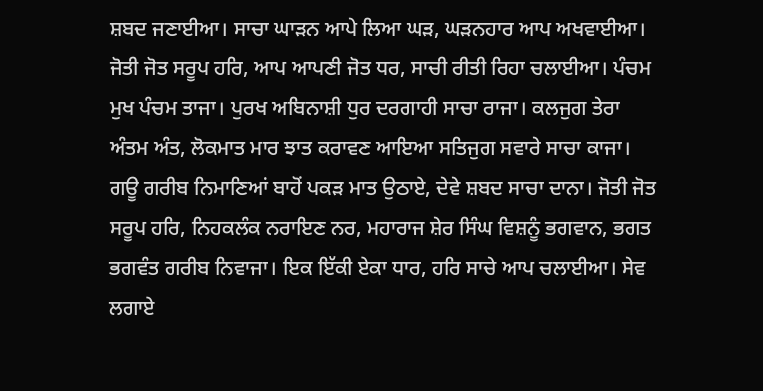ਸ਼ਬਦ ਜਣਾਈਆ। ਸਾਚਾ ਘਾੜਨ ਆਪੇ ਲਿਆ ਘੜ, ਘੜਨਹਾਰ ਆਪ ਅਖਵਾਈਆ। ਜੋਤੀ ਜੋਤ ਸਰੂਪ ਹਰਿ, ਆਪ ਆਪਣੀ ਜੋਤ ਧਰ, ਸਾਚੀ ਰੀਤੀ ਰਿਹਾ ਚਲਾਈਆ। ਪੰਚਮ ਮੁਖ ਪੰਚਮ ਤਾਜਾ। ਪੁਰਖ ਅਬਿਨਾਸ਼ੀ ਧੁਰ ਦਰਗਾਹੀ ਸਾਚਾ ਰਾਜਾ। ਕਲਜੁਗ ਤੇਰਾ ਅੰਤਮ ਅੰਤ, ਲੋਕਮਾਤ ਮਾਰ ਝਾਤ ਕਰਾਵਣ ਆਇਆ ਸਤਿਜੁਗ ਸਵਾਰੇ ਸਾਚਾ ਕਾਜਾ। ਗਊ ਗਰੀਬ ਨਿਮਾਣਿਆਂ ਬਾਹੋਂ ਪਕੜ ਮਾਤ ਉਠਾਏ, ਦੇਵੇ ਸ਼ਬਦ ਸਾਚਾ ਦਾਨਾ। ਜੋਤੀ ਜੋਤ ਸਰੂਪ ਹਰਿ, ਨਿਹਕਲੰਕ ਨਰਾਇਣ ਨਰ, ਮਹਾਰਾਜ ਸ਼ੇਰ ਸਿੰਘ ਵਿਸ਼ਨੂੰ ਭਗਵਾਨ, ਭਗਤ ਭਗਵੰਤ ਗਰੀਬ ਨਿਵਾਜਾ। ਇਕ ਇੱਕੀ ਏਕਾ ਧਾਰ, ਹਰਿ ਸਾਚੇ ਆਪ ਚਲਾਈਆ। ਸੇਵ ਲਗਾਏ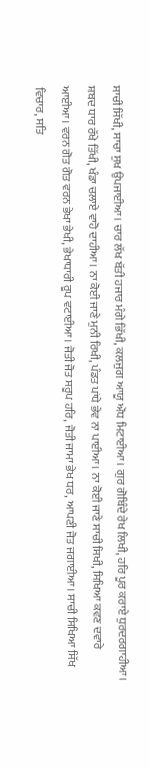ਸਾਚੀ ਸਿੱਖੀ, ਸਾਚਾ ਸੁਖ ਉਪਜਾਈਆ। ਚਾਰ ਲੱਖ ਬੱਤੀ ਹਜਾਰ ਮੰਗੇ ਭਿੱਖੀ, ਕਲਜੁਗ ਆਯੂ ਔਧ ਮਿਟਾਈਆ। ਗੁਰ ਗੋਬਿੰਦੇ ਰੇਖ ਲਿਖੀ, ਹਰਿ ਪੂਰ ਕਰਾਏ ਧੁਰਦਰਗਾਹੀਆ। ਸ਼ਬਦ ਧਾਰ ਰੱਖੇ ਤਿੱਖੀ, ਖੰਡਾ ਚਲਾਏ ਵਾਹੋ ਦਾਹੀਆ। ਨਾ ਕੋਈ ਜਾਣੇ ਮੁਨੀ ਰਿਖੀ, ਪੰਡਤ ਪਾਂਧੇ ਭੇਵ ਨਾ ਪਾਈਆ। ਨਾ ਕੋਈ ਜਾਣੇ ਸਾਚੀ ਸਿਖੀ, ਸਿਖਿਆ ਕਵਣ ਦਵਾਰੇ ਆਈਆ। ਵਰਨ ਗੋਤ ਗੋਤ ਵਰਨ ਭੇਖਾ ਭੇਖੀ, ਭੇਖਾਧਾਰੀ ਰੂਪ ਵਟਾਈਆ। ਜੋਤੀ ਜੋਤ ਸਰੂਪ ਹਰਿ, ਜੋਤੀ ਜਾਮਾ ਭੇਖ ਧਰ, ਆਪਣੀ ਜੋਤ ਜਗਾਈਆ। ਸਾਚੀ ਸਿਖਿਆ ਸਿੱਖ ਵਿਚਾਰ, ਸਤਿ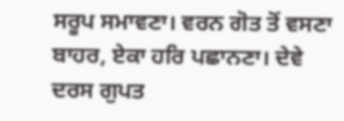ਸਰੂਪ ਸਮਾਵਣਾ। ਵਰਨ ਗੋਤ ਤੋਂ ਵਸਣਾ ਬਾਹਰ, ਏਕਾ ਹਰਿ ਪਛਾਨਣਾ। ਦੇਵੇ ਦਰਸ ਗੁਪਤ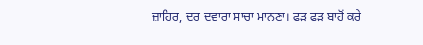ਜ਼ਾਹਿਰ, ਦਰ ਦਵਾਰਾ ਸਾਚਾ ਮਾਨਣਾ। ਫੜ ਫੜ ਬਾਹੋਂ ਕਰੇ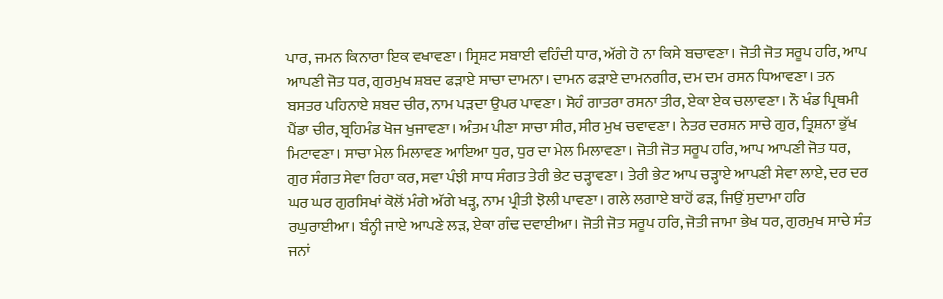ਪਾਰ, ਜਮਨ ਕਿਨਾਰਾ ਇਕ ਵਖਾਵਣਾ। ਸ੍ਰਿਸ਼ਟ ਸਬਾਈ ਵਹਿੰਦੀ ਧਾਰ, ਅੱਗੇ ਹੋ ਨਾ ਕਿਸੇ ਬਚਾਵਣਾ। ਜੋਤੀ ਜੋਤ ਸਰੂਪ ਹਰਿ, ਆਪ ਆਪਣੀ ਜੋਤ ਧਰ, ਗੁਰਮੁਖ ਸ਼ਬਦ ਫੜਾਏ ਸਾਚਾ ਦਾਮਨਾ। ਦਾਮਨ ਫੜਾਏ ਦਾਮਨਗੀਰ, ਦਮ ਦਮ ਰਸਨ ਧਿਆਵਣਾ। ਤਨ ਬਸਤਰ ਪਹਿਨਾਏ ਸ਼ਬਦ ਚੀਰ, ਨਾਮ ਪੜਦਾ ਉਪਰ ਪਾਵਣਾ। ਸੋਹੰ ਗਾਤਰਾ ਰਸਨਾ ਤੀਰ, ਏਕਾ ਏਕ ਚਲਾਵਣਾ। ਨੌ ਖੰਡ ਪ੍ਰਿਥਮੀ ਪੈਂਡਾ ਚੀਰ, ਬ੍ਰਹਿਮੰਡ ਖੋਜ ਖੁਜਾਵਣਾ। ਅੰਤਮ ਪੀਣਾ ਸਾਚਾ ਸੀਰ, ਸੀਰ ਮੁਖ ਚਵਾਵਣਾ। ਨੇਤਰ ਦਰਸ਼ਨ ਸਾਚੇ ਗੁਰ, ਤ੍ਰਿਸ਼ਨਾ ਭੁੱਖ ਮਿਟਾਵਣਾ। ਸਾਚਾ ਮੇਲ ਮਿਲਾਵਣ ਆਇਆ ਧੁਰ, ਧੁਰ ਦਾ ਮੇਲ ਮਿਲਾਵਣਾ। ਜੋਤੀ ਜੋਤ ਸਰੂਪ ਹਰਿ, ਆਪ ਆਪਣੀ ਜੋਤ ਧਰ, ਗੁਰ ਸੰਗਤ ਸੇਵਾ ਰਿਹਾ ਕਰ, ਸਵਾ ਪੰਝੀ ਸਾਧ ਸੰਗਤ ਤੇਰੀ ਭੇਟ ਚੜ੍ਹਾਵਣਾ। ਤੇਰੀ ਭੇਟ ਆਪ ਚੜ੍ਹਾਏ ਆਪਣੀ ਸੇਵਾ ਲਾਏ, ਦਰ ਦਰ ਘਰ ਘਰ ਗੁਰਸਿਖਾਂ ਕੋਲੋਂ ਮੰਗੇ ਅੱਗੇ ਖੜ੍ਹ, ਨਾਮ ਪ੍ਰੀਤੀ ਝੋਲੀ ਪਾਵਣਾ। ਗਲੇ ਲਗਾਏ ਬਾਹੋਂ ਫੜ, ਜਿਉਂ ਸੁਦਾਮਾ ਹਰਿ ਰਘੁਰਾਈਆ। ਬੰਨ੍ਹੀ ਜਾਏ ਆਪਣੇ ਲੜ, ਏਕਾ ਗੰਢ ਦਵਾਈਆ। ਜੋਤੀ ਜੋਤ ਸਰੂਪ ਹਰਿ, ਜੋਤੀ ਜਾਮਾ ਭੇਖ ਧਰ, ਗੁਰਮੁਖ ਸਾਚੇ ਸੰਤ ਜਨਾਂ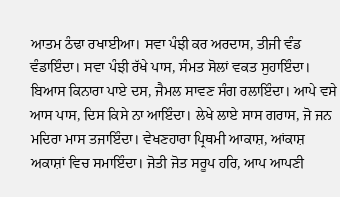ਆਤਮ ਠੰਢਾ ਰਖਾਈਆ। ਸਵਾ ਪੰਝੀ ਕਰ ਅਰਦਾਸ, ਤੀਜੀ ਵੰਡ ਵੰਡਾਇੰਦਾ। ਸਵਾ ਪੰਝੀ ਰੱਖੇ ਪਾਸ, ਸੰਮਤ ਸੋਲਾਂ ਵਕਤ ਸੁਹਾਇੰਦਾ। ਬਿਆਸ ਕਿਨਾਰਾ ਪਾਏ ਦਸ, ਜੈਮਲ ਸਾਵਣ ਸੰਗ ਰਲਾਇੰਦਾ। ਆਪੇ ਵਸੇ ਆਸ ਪਾਸ, ਦਿਸ ਕਿਸੇ ਨਾ ਆਇੰਦਾ। ਲੇਖੇ ਲਾਏ ਸਾਸ ਗਰਾਸ, ਜੋ ਜਨ ਮਦਿਰਾ ਮਾਸ ਤਜਾਇੰਦਾ। ਵੇਖਣਹਾਰਾ ਪ੍ਰਿਥਮੀ ਆਕਾਸ਼, ਆਂਕਾਸ਼ ਅਕਾਸ਼ਾਂ ਵਿਚ ਸਮਾਇੰਦਾ। ਜੋਤੀ ਜੋਤ ਸਰੂਪ ਹਰਿ, ਆਪ ਆਪਣੀ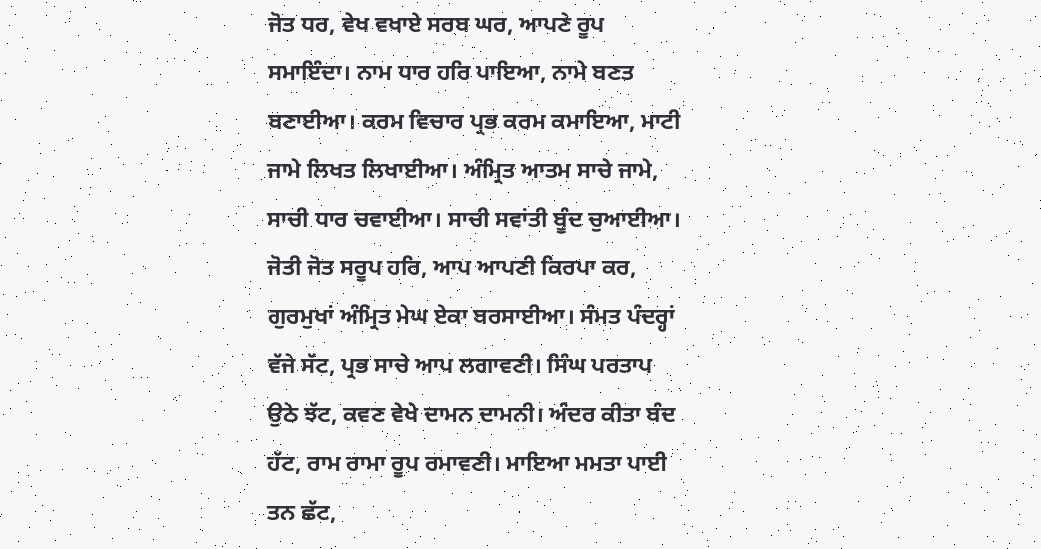ਜੋਤ ਧਰ, ਵੇਖ ਵਖਾਏ ਸਰਬ ਘਰ, ਆਪਣੇ ਰੂਪ ਸਮਾਇੰਦਾ। ਨਾਮ ਧਾਰ ਹਰਿ ਪਾਇਆ, ਨਾਮੇ ਬਣਤ ਬਣਾਈਆ। ਕਰਮ ਵਿਚਾਰ ਪ੍ਰਭ ਕਰਮ ਕਮਾਇਆ, ਮਾਟੀ ਜਾਮੇ ਲਿਖਤ ਲਿਖਾਈਆ। ਅੰਮ੍ਰਿਤ ਆਤਮ ਸਾਚੇ ਜਾਮੇ, ਸਾਚੀ ਧਾਰ ਚਵਾਈਆ। ਸਾਚੀ ਸਵਾਂਤੀ ਬੂੰਦ ਚੁਆਈਆ। ਜੋਤੀ ਜੋਤ ਸਰੂਪ ਹਰਿ, ਆਪ ਆਪਣੀ ਕਿਰਪਾ ਕਰ, ਗੁਰਮੁਖਾਂ ਅੰਮ੍ਰਿਤ ਮੇਘ ਏਕਾ ਬਰਸਾਈਆ। ਸੰਮਤ ਪੰਦਰ੍ਹਾਂ ਵੱਜੇ ਸੱਟ, ਪ੍ਰਭ ਸਾਚੇ ਆਪ ਲਗਾਵਣੀ। ਸਿੰਘ ਪਰਤਾਪ ਉਠੇ ਝੱਟ, ਕਵਣ ਵੇਖੇ ਦਾਮਨ ਦਾਮਨੀ। ਅੰਦਰ ਕੀਤਾ ਬੰਦ ਹੱਟ, ਰਾਮ ਰਾਮਾ ਰੂਪ ਰਮਾਵਣੀ। ਮਾਇਆ ਮਮਤਾ ਪਾਈ ਤਨ ਛੱਟ,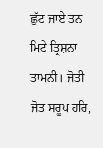ਛੁੱਟ ਜਾਏ ਤਨ ਮਿਟੇ ਤ੍ਰਿਸ਼ਨਾ ਤਾਮਨੀ। ਜੋਤੀ ਜੋਤ ਸਰੂਪ ਹਰਿ,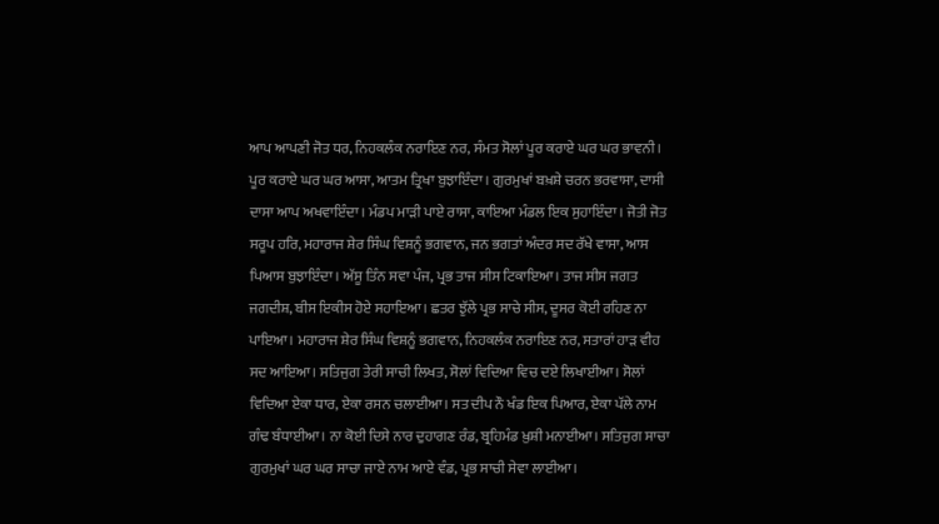ਆਪ ਆਪਣੀ ਜੋਤ ਧਰ, ਨਿਹਕਲੰਕ ਨਰਾਇਣ ਨਰ, ਸੰਮਤ ਸੋਲਾਂ ਪੂਰ ਕਰਾਏ ਘਰ ਘਰ ਭਾਵਨੀ। ਪੂਰ ਕਰਾਏ ਘਰ ਘਰ ਆਸਾ, ਆਤਮ ਤ੍ਰਿਖਾ ਬੁਝਾਇੰਦਾ। ਗੁਰਮੁਖਾਂ ਬਖ਼ਸ਼ੇ ਚਰਨ ਭਰਵਾਸਾ, ਦਾਸੀ ਦਾਸਾ ਆਪ ਅਖਵਾਇੰਦਾ। ਮੰਡਪ ਮਾੜੀ ਪਾਏ ਰਾਸਾ, ਕਾਇਆ ਮੰਡਲ ਇਕ ਸੁਹਾਇੰਦਾ। ਜੋਤੀ ਜੋਤ ਸਰੂਪ ਹਰਿ, ਮਹਾਰਾਜ ਸ਼ੇਰ ਸਿੰਘ ਵਿਸ਼ਨੂੰ ਭਗਵਾਨ, ਜਨ ਭਗਤਾਂ ਅੰਦਰ ਸਦ ਰੱਖੇ ਵਾਸਾ, ਆਸ ਪਿਆਸ ਬੁਝਾਇੰਦਾ। ਅੱਸੂ ਤਿੰਨ ਸਵਾ ਪੰਜ, ਪ੍ਰਭ ਤਾਜ ਸੀਸ ਟਿਕਾਇਆ। ਤਾਜ ਸੀਸ ਜਗਤ ਜਗਦੀਸ਼, ਬੀਸ ਇਕੀਸ ਹੋਏ ਸਹਾਇਆ। ਛਤਰ ਝੁੱਲੇ ਪ੍ਰਭ ਸਾਚੇ ਸੀਸ, ਦੂਸਰ ਕੋਈ ਰਹਿਣ ਨਾ ਪਾਇਆ। ਮਹਾਰਾਜ ਸ਼ੇਰ ਸਿੰਘ ਵਿਸ਼ਨੂੰ ਭਗਵਾਨ, ਨਿਹਕਲੰਕ ਨਰਾਇਣ ਨਰ, ਸਤਾਰਾਂ ਹਾੜ ਵੀਹ ਸਦ ਆਇਆ। ਸਤਿਜੁਗ ਤੇਰੀ ਸਾਚੀ ਲਿਖਤ, ਸੋਲਾਂ ਵਿਦਿਆ ਵਿਚ ਦਏ ਲਿਖਾਈਆ। ਸੋਲਾਂ ਵਿਦਿਆ ਏਕਾ ਧਾਰ, ਏਕਾ ਰਸਨ ਚਲਾਈਆ। ਸਤ ਦੀਪ ਨੌ ਖੰਡ ਇਕ ਪਿਆਰ, ਏਕਾ ਪੱਲੇ ਨਾਮ ਗੰਢ ਬੰਧਾਈਆ। ਨਾ ਕੋਈ ਦਿਸੇ ਨਾਰ ਦੁਹਾਗਣ ਰੰਡ, ਬ੍ਰਹਿਮੰਡ ਖ਼ੁਸ਼ੀ ਮਨਾਈਆ। ਸਤਿਜੁਗ ਸਾਚਾ ਗੁਰਮੁਖਾਂ ਘਰ ਘਰ ਸਾਚਾ ਜਾਏ ਨਾਮ ਆਏ ਵੰਡ, ਪ੍ਰਭ ਸਾਚੀ ਸੇਵਾ ਲਾਈਆ।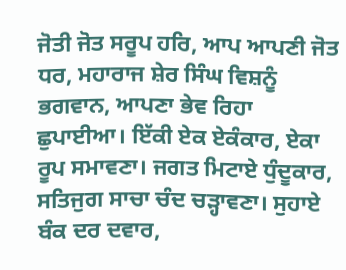ਜੋਤੀ ਜੋਤ ਸਰੂਪ ਹਰਿ, ਆਪ ਆਪਣੀ ਜੋਤ ਧਰ, ਮਹਾਰਾਜ ਸ਼ੇਰ ਸਿੰਘ ਵਿਸ਼ਨੂੰ ਭਗਵਾਨ, ਆਪਣਾ ਭੇਵ ਰਿਹਾ ਛੁਪਾਈਆ। ਇੱਕੀ ਏਕ ਏਕੰਕਾਰ, ਏਕਾ ਰੂਪ ਸਮਾਵਣਾ। ਜਗਤ ਮਿਟਾਏ ਧੁੰਦੂਕਾਰ, ਸਤਿਜੁਗ ਸਾਚਾ ਚੰਦ ਚੜ੍ਹਾਵਣਾ। ਸੁਹਾਏ ਬੰਕ ਦਰ ਦਵਾਰ,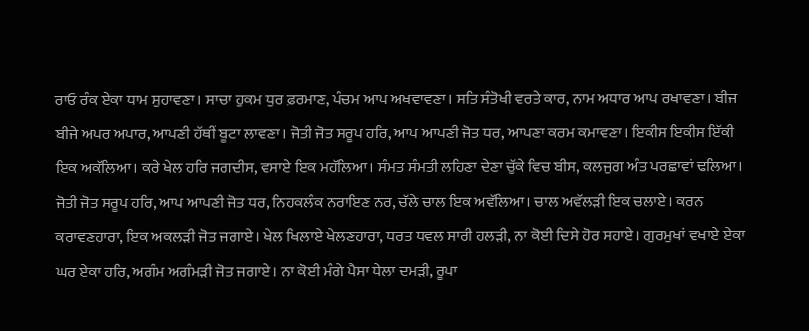ਰਾਓ ਰੰਕ ਏਕਾ ਧਾਮ ਸੁਹਾਵਣਾ। ਸਾਚਾ ਹੁਕਮ ਧੁਰ ਫ਼ਰਮਾਣ, ਪੰਚਮ ਆਪ ਅਖਵਾਵਣਾ। ਸਤਿ ਸੰਤੋਖੀ ਵਰਤੇ ਕਾਰ, ਨਾਮ ਅਧਾਰ ਆਪ ਰਖਾਵਣਾ। ਬੀਜ ਬੀਜੇ ਅਪਰ ਅਪਾਰ, ਆਪਣੀ ਹੱਥੀਂ ਬੂਟਾ ਲਾਵਣਾ। ਜੋਤੀ ਜੋਤ ਸਰੂਪ ਹਰਿ, ਆਪ ਆਪਣੀ ਜੋਤ ਧਰ, ਆਪਣਾ ਕਰਮ ਕਮਾਵਣਾ। ਇਕੀਸ ਇਕੀਸ ਇੱਕੀ ਇਕ ਅਕੱਲਿਆ। ਕਰੇ ਖੇਲ ਹਰਿ ਜਗਦੀਸ, ਵਸਾਏ ਇਕ ਮਹੱਲਿਆ। ਸੰਮਤ ਸੰਮਤੀ ਲਹਿਣਾ ਦੇਣਾ ਚੁੱਕੇ ਵਿਚ ਬੀਸ, ਕਲਜੁਗ ਅੰਤ ਪਰਛਾਵਾਂ ਢਲਿਆ। ਜੋਤੀ ਜੋਤ ਸਰੂਪ ਹਰਿ, ਆਪ ਆਪਣੀ ਜੋਤ ਧਰ, ਨਿਹਕਲੰਕ ਨਰਾਇਣ ਨਰ, ਚੱਲੇ ਚਾਲ ਇਕ ਅਵੱਲਿਆ। ਚਾਲ ਅਵੱਲੜੀ ਇਕ ਚਲਾਏ। ਕਰਨ ਕਰਾਵਣਹਾਰਾ, ਇਕ ਅਕਲੜੀ ਜੋਤ ਜਗਾਏ। ਖੇਲ ਖਿਲਾਏ ਖੇਲਣਹਾਰਾ, ਧਰਤ ਧਵਲ ਸਾਰੀ ਹਲੜੀ, ਨਾ ਕੋਈ ਦਿਸੇ ਹੋਰ ਸਹਾਏ। ਗੁਰਮੁਖਾਂ ਵਖਾਏ ਏਕਾ ਘਰ ਏਕਾ ਹਰਿ, ਅਗੰਮ ਅਗੰਮੜੀ ਜੋਤ ਜਗਾਏ। ਨਾ ਕੋਈ ਮੰਗੇ ਪੈਸਾ ਧੇਲਾ ਦਮੜੀ, ਰੂਪਾ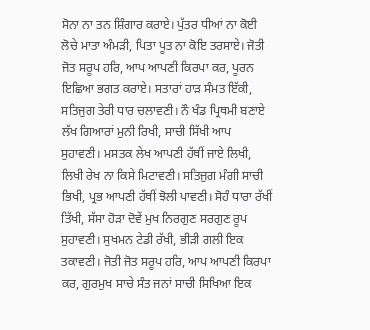ਸੋਨਾ ਨਾ ਤਨ ਸ਼ਿੰਗਾਰ ਕਰਾਏ। ਪੁੱਤਰ ਧੀਆਂ ਨਾ ਕੋਈ ਲੋਚੇ ਮਾਤਾ ਅੰਮੜੀ, ਪਿਤਾ ਪੂਤ ਨਾ ਕੋਇ ਤਰਸਾਏ। ਜੋਤੀ ਜੋਤ ਸਰੂਪ ਹਰਿ, ਆਪ ਆਪਣੀ ਕਿਰਪਾ ਕਰ, ਪੂਰਨ ਇਛਿਆ ਭਗਤ ਕਰਾਏ। ਸਤਾਰਾਂ ਹਾੜ ਸੰਮਤ ਇੱਕੀ, ਸਤਿਜੁਗ ਤੇਰੀ ਧਾਰ ਚਲਾਵਣੀ। ਨੌ ਖੰਡ ਪ੍ਰਿਥਮੀ ਬਣਾਏ ਲੱਖ ਗਿਆਰਾਂ ਮੁਨੀ ਰਿਖੀ, ਸਾਚੀ ਸਿੱਖੀ ਆਪ ਸੁਹਾਵਣੀ। ਮਸਤਕ ਲੇਖ ਆਪਣੀ ਹੱਥੀਂ ਜਾਏ ਲਿਖੀ, ਲਿਖੀ ਰੇਖ ਨਾ ਕਿਸੇ ਮਿਟਾਵਣੀ। ਸਤਿਜੁਗ ਮੰਗੀ ਸਾਚੀ ਭਿਖੀ, ਪ੍ਰਭ ਆਪਣੀ ਹੱਥੀਂ ਝੋਲੀ ਪਾਵਣੀ। ਸੋਹੰ ਧਾਰਾ ਰੱਖੀਂ ਤਿੱਖੀ, ਸੱਸਾ ਹੋੜਾ ਦੋਵੇਂ ਮੁਖ ਨਿਰਗੁਣ ਸਰਗੁਣ ਰੂਪ ਸੁਹਾਵਣੀ। ਸੁਖਮਨ ਟੇਡੀ ਰੱਖੀ, ਭੀੜੀ ਗਲੀ ਇਕ ਤਕਾਵਣੀ। ਜੋਤੀ ਜੋਤ ਸਰੂਪ ਹਰਿ, ਆਪ ਆਪਣੀ ਕਿਰਪਾ ਕਰ, ਗੁਰਮੁਖ ਸਾਚੇ ਸੰਤ ਜਨਾਂ ਸਾਚੀ ਸਿਖਿਆ ਇਕ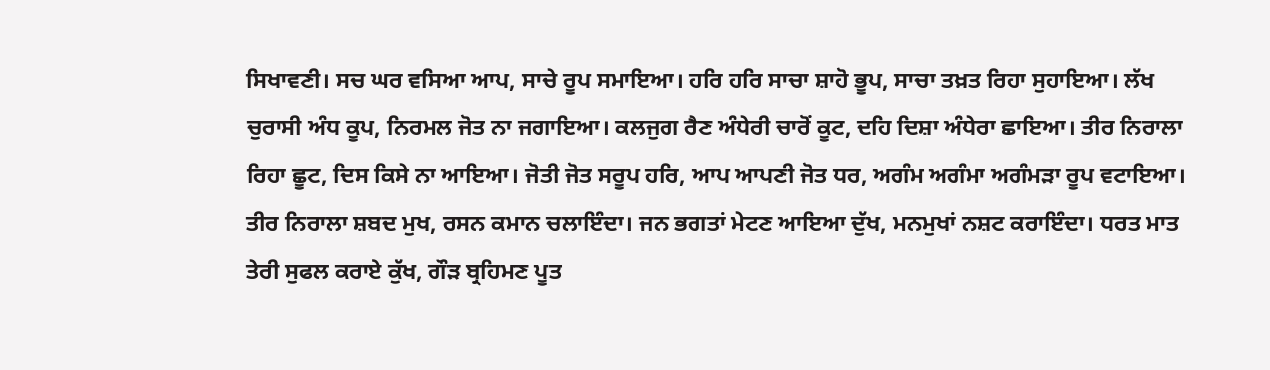ਸਿਖਾਵਣੀ। ਸਚ ਘਰ ਵਸਿਆ ਆਪ, ਸਾਚੇ ਰੂਪ ਸਮਾਇਆ। ਹਰਿ ਹਰਿ ਸਾਚਾ ਸ਼ਾਹੋ ਭੂਪ, ਸਾਚਾ ਤਖ਼ਤ ਰਿਹਾ ਸੁਹਾਇਆ। ਲੱਖ ਚੁਰਾਸੀ ਅੰਧ ਕੂਪ, ਨਿਰਮਲ ਜੋਤ ਨਾ ਜਗਾਇਆ। ਕਲਜੁਗ ਰੈਣ ਅੰਧੇਰੀ ਚਾਰੋਂ ਕੂਟ, ਦਹਿ ਦਿਸ਼ਾ ਅੰਧੇਰਾ ਛਾਇਆ। ਤੀਰ ਨਿਰਾਲਾ ਰਿਹਾ ਛੂਟ, ਦਿਸ ਕਿਸੇ ਨਾ ਆਇਆ। ਜੋਤੀ ਜੋਤ ਸਰੂਪ ਹਰਿ, ਆਪ ਆਪਣੀ ਜੋਤ ਧਰ, ਅਗੰਮ ਅਗੰਮਾ ਅਗੰਮੜਾ ਰੂਪ ਵਟਾਇਆ। ਤੀਰ ਨਿਰਾਲਾ ਸ਼ਬਦ ਮੁਖ, ਰਸਨ ਕਮਾਨ ਚਲਾਇੰਦਾ। ਜਨ ਭਗਤਾਂ ਮੇਟਣ ਆਇਆ ਦੁੱਖ, ਮਨਮੁਖਾਂ ਨਸ਼ਟ ਕਰਾਇੰਦਾ। ਧਰਤ ਮਾਤ ਤੇਰੀ ਸੁਫਲ ਕਰਾਏ ਕੁੱਖ, ਗੌੜ ਬ੍ਰਹਿਮਣ ਪੂਤ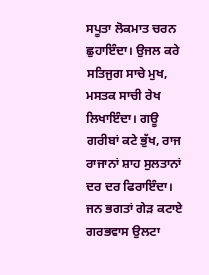ਸਪੂਤਾ ਲੋਕਮਾਤ ਚਰਨ ਛੁਹਾਇੰਦਾ। ਉਜਲ ਕਰੇ ਸਤਿਜੁਗ ਸਾਚੇ ਮੁਖ, ਮਸਤਕ ਸਾਚੀ ਰੇਖ ਲਿਖਾਇੰਦਾ। ਗਊ ਗਰੀਬਾਂ ਕਟੇ ਭੁੱਖ, ਰਾਜ ਰਾਜਾਨਾਂ ਸ਼ਾਹ ਸੁਲਤਾਨਾਂ ਦਰ ਦਰ ਫਿਰਾਇੰਦਾ। ਜਨ ਭਗਤਾਂ ਗੇੜ ਕਟਾਏ ਗਰਭਵਾਸ ਉਲਟਾ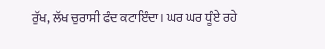ਰੁੱਖ, ਲੱਖ ਚੁਰਾਸੀ ਫੰਦ ਕਟਾਇੰਦਾ। ਘਰ ਘਰ ਧੂੰਏ ਰਹੇ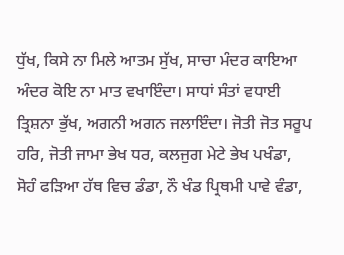ਧੁੱਖ, ਕਿਸੇ ਨਾ ਮਿਲੇ ਆਤਮ ਸੁੱਖ, ਸਾਚਾ ਮੰਦਰ ਕਾਇਆ ਅੰਦਰ ਕੋਇ ਨਾ ਮਾਤ ਵਖਾਇੰਦਾ। ਸਾਧਾਂ ਸੰਤਾਂ ਵਧਾਈ ਤ੍ਰਿਸ਼ਨਾ ਭੁੱਖ, ਅਗਨੀ ਅਗਨ ਜਲਾਇੰਦਾ। ਜੋਤੀ ਜੋਤ ਸਰੂਪ ਹਰਿ, ਜੋਤੀ ਜਾਮਾ ਭੇਖ ਧਰ, ਕਲਜੁਗ ਮੇਟੇ ਭੇਖ ਪਖੰਡਾ, ਸੋਹੰ ਫੜਿਆ ਹੱਥ ਵਿਚ ਡੰਡਾ, ਨੌ ਖੰਡ ਪ੍ਰਿਥਮੀ ਪਾਵੇ ਵੰਡਾ,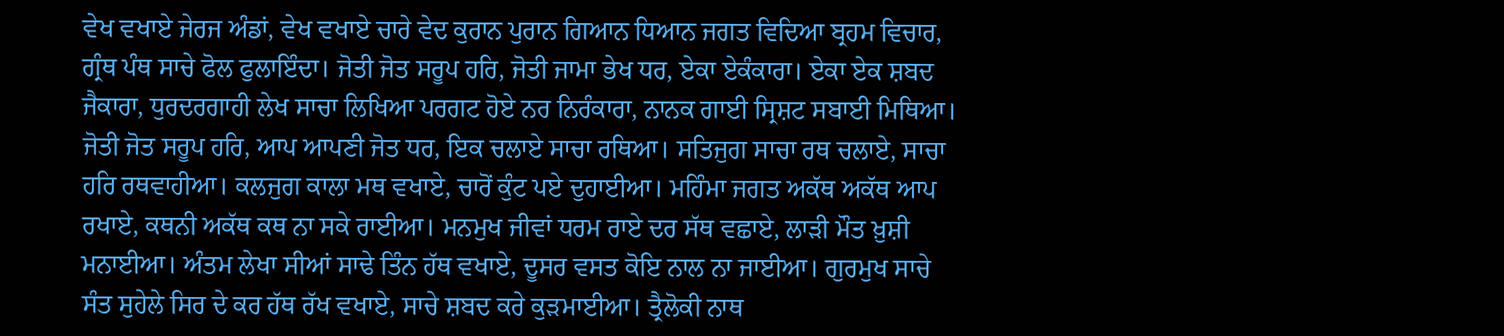ਵੇਖ ਵਖਾਏ ਜੇਰਜ ਅੰਡਾਂ, ਵੇਖ ਵਖਾਏ ਚਾਰੇ ਵੇਦ ਕੁਰਾਨ ਪੁਰਾਨ ਗਿਆਨ ਧਿਆਨ ਜਗਤ ਵਿਦਿਆ ਬ੍ਰਹਮ ਵਿਚਾਰ, ਗ੍ਰੰਥ ਪੰਥ ਸਾਚੇ ਫੋਲ ਫੁਲਾਇੰਦਾ। ਜੋਤੀ ਜੋਤ ਸਰੂਪ ਹਰਿ, ਜੋਤੀ ਜਾਮਾ ਭੇਖ ਧਰ, ਏਕਾ ਏਕੰਕਾਰਾ। ਏਕਾ ਏਕ ਸ਼ਬਦ ਜੈਕਾਰਾ, ਧੁਰਦਰਗਾਹੀ ਲੇਖ ਸਾਚਾ ਲਿਖਿਆ ਪਰਗਟ ਹੋਏ ਨਰ ਨਿਰੰਕਾਰਾ, ਨਾਨਕ ਗਾਈ ਸ੍ਰਿਸ਼ਟ ਸਬਾਈ ਮਿਥਿਆ। ਜੋਤੀ ਜੋਤ ਸਰੂਪ ਹਰਿ, ਆਪ ਆਪਣੀ ਜੋਤ ਧਰ, ਇਕ ਚਲਾਏ ਸਾਚਾ ਰਥਿਆ। ਸਤਿਜੁਗ ਸਾਚਾ ਰਥ ਚਲਾਏ, ਸਾਚਾ ਹਰਿ ਰਥਵਾਹੀਆ। ਕਲਜੁਗ ਕਾਲਾ ਮਥ ਵਖਾਏ, ਚਾਰੋਂ ਕੁੰਟ ਪਏ ਦੁਹਾਈਆ। ਮਹਿੰਮਾ ਜਗਤ ਅਕੱਥ ਅਕੱਥ ਆਪ ਰਖਾਏ, ਕਥਨੀ ਅਕੱਥ ਕਥ ਨਾ ਸਕੇ ਰਾਈਆ। ਮਨਮੁਖ ਜੀਵਾਂ ਧਰਮ ਰਾਏ ਦਰ ਸੱਥ ਵਛਾਏ, ਲਾੜੀ ਮੌਤ ਖ਼ੁਸ਼ੀ ਮਨਾਈਆ। ਅੰਤਮ ਲੇਖਾ ਸੀਆਂ ਸਾਢੇ ਤਿੰਨ ਹੱਥ ਵਖਾਏ, ਦੂਸਰ ਵਸਤ ਕੋਇ ਨਾਲ ਨਾ ਜਾਈਆ। ਗੁਰਮੁਖ ਸਾਚੇ ਸੰਤ ਸੁਹੇਲੇ ਸਿਰ ਦੇ ਕਰ ਹੱਥ ਰੱਖ ਵਖਾਏ, ਸਾਚੇ ਸ਼ਬਦ ਕਰੇ ਕੁੜਮਾਈਆ। ਤ੍ਰੈਲੋਕੀ ਨਾਥ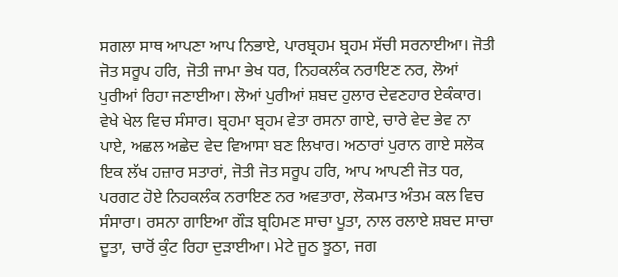ਸਗਲਾ ਸਾਥ ਆਪਣਾ ਆਪ ਨਿਭਾਏ, ਪਾਰਬ੍ਰਹਮ ਬ੍ਰਹਮ ਸੱਚੀ ਸਰਨਾਈਆ। ਜੋਤੀ ਜੋਤ ਸਰੂਪ ਹਰਿ, ਜੋਤੀ ਜਾਮਾ ਭੇਖ ਧਰ, ਨਿਹਕਲੰਕ ਨਰਾਇਣ ਨਰ, ਲੋਆਂ ਪੁਰੀਆਂ ਰਿਹਾ ਜਣਾਈਆ। ਲੋਆਂ ਪੁਰੀਆਂ ਸ਼ਬਦ ਹੁਲਾਰ ਦੇਵਣਹਾਰ ਏਕੰਕਾਰ। ਵੇਖੇ ਖੇਲ ਵਿਚ ਸੰਸਾਰ। ਬ੍ਰਹਮਾ ਬ੍ਰਹਮ ਵੇਤਾ ਰਸਨਾ ਗਾਏ, ਚਾਰੇ ਵੇਦ ਭੇਵ ਨਾ ਪਾਏ, ਅਛਲ ਅਛੇਦ ਵੇਦ ਵਿਆਸਾ ਬਣ ਲਿਖਾਰ। ਅਠਾਰਾਂ ਪੁਰਾਨ ਗਾਏ ਸਲੋਕ ਇਕ ਲੱਖ ਹਜ਼ਾਰ ਸਤਾਰਾਂ, ਜੋਤੀ ਜੋਤ ਸਰੂਪ ਹਰਿ, ਆਪ ਆਪਣੀ ਜੋਤ ਧਰ, ਪਰਗਟ ਹੋਏ ਨਿਹਕਲੰਕ ਨਰਾਇਣ ਨਰ ਅਵਤਾਰਾ, ਲੋਕਮਾਤ ਅੰਤਮ ਕਲ ਵਿਚ ਸੰਸਾਰਾ। ਰਸਨਾ ਗਾਇਆ ਗੌੜ ਬ੍ਰਹਿਮਣ ਸਾਚਾ ਪੂਤਾ, ਨਾਲ ਰਲਾਏ ਸ਼ਬਦ ਸਾਚਾ ਦੂਤਾ, ਚਾਰੋਂ ਕੁੰਟ ਰਿਹਾ ਦੁੜਾਈਆ। ਮੇਟੇ ਜੂਠ ਝੂਠਾ, ਜਗ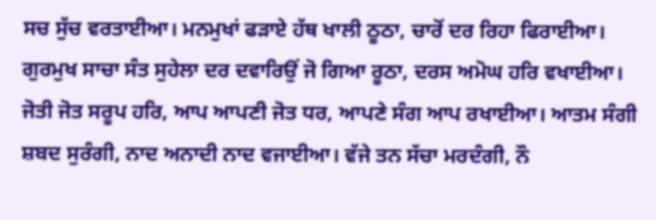ਸਚ ਸੁੱਚ ਵਰਤਾਈਆ। ਮਨਮੁਖਾਂ ਫੜਾਏ ਹੱਥ ਖਾਲੀ ਠੂਠਾ, ਚਾਰੋਂ ਦਰ ਰਿਹਾ ਫਿਰਾਈਆ। ਗੁਰਮੁਖ ਸਾਚਾ ਸੰਤ ਸੁਹੇਲਾ ਦਰ ਦਵਾਰਿਉਂ ਜੋ ਗਿਆ ਰੂਠਾ, ਦਰਸ ਅਮੋਘ ਹਰਿ ਵਖਾਈਆ। ਜੋਤੀ ਜੋਤ ਸਰੂਪ ਹਰਿ, ਆਪ ਆਪਣੀ ਜੋਤ ਧਰ, ਆਪਣੇ ਸੰਗ ਆਪ ਰਖਾਈਆ। ਆਤਮ ਸੰਗੀ ਸ਼ਬਦ ਸੁਰੰਗੀ, ਨਾਦ ਅਨਾਦੀ ਨਾਦ ਵਜਾਈਆ। ਵੱਜੇ ਤਨ ਸੱਚਾ ਮਰਦੰਗੀ, ਨੌ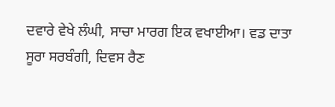ਦਵਾਰੇ ਵੇਖੇ ਲੰਘੀ, ਸਾਚਾ ਮਾਰਗ ਇਕ ਵਖਾਈਆ। ਵਡ ਦਾਤਾ ਸੂਰਾ ਸਰਬੰਗੀ, ਦਿਵਸ ਰੈਣ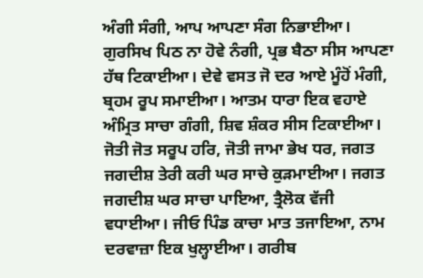ਅੰਗੀ ਸੰਗੀ, ਆਪ ਆਪਣਾ ਸੰਗ ਨਿਭਾਈਆ। ਗੁਰਸਿਖ ਪਿਠ ਨਾ ਹੋਵੇ ਨੰਗੀ, ਪ੍ਰਭ ਬੈਠਾ ਸੀਸ ਆਪਣਾ ਹੱਥ ਟਿਕਾਈਆ। ਦੇਵੇ ਵਸਤ ਜੋ ਦਰ ਆਏ ਮੂੰਹੋਂ ਮੰਗੀ, ਬ੍ਰਹਮ ਰੂਪ ਸਮਾਈਆ। ਆਤਮ ਧਾਰਾ ਇਕ ਵਹਾਏ ਅੰਮ੍ਰਿਤ ਸਾਚਾ ਗੰਗੀ, ਸ਼ਿਵ ਸ਼ੰਕਰ ਸੀਸ ਟਿਕਾਈਆ। ਜੋਤੀ ਜੋਤ ਸਰੂਪ ਹਰਿ, ਜੋਤੀ ਜਾਮਾ ਭੇਖ ਧਰ, ਜਗਤ ਜਗਦੀਸ਼ ਤੇਰੀ ਕਰੀ ਘਰ ਸਾਚੇ ਕੁੜਮਾਈਆ। ਜਗਤ ਜਗਦੀਸ਼ ਘਰ ਸਾਚਾ ਪਾਇਆ, ਤ੍ਰੈਲੋਕ ਵੱਜੀ ਵਧਾਈਆ। ਜੀਓ ਪਿੰਡ ਕਾਚਾ ਮਾਤ ਤਜਾਇਆ, ਨਾਮ ਦਰਵਾਜ਼ਾ ਇਕ ਖੁਲ੍ਹਾਈਆ। ਗਰੀਬ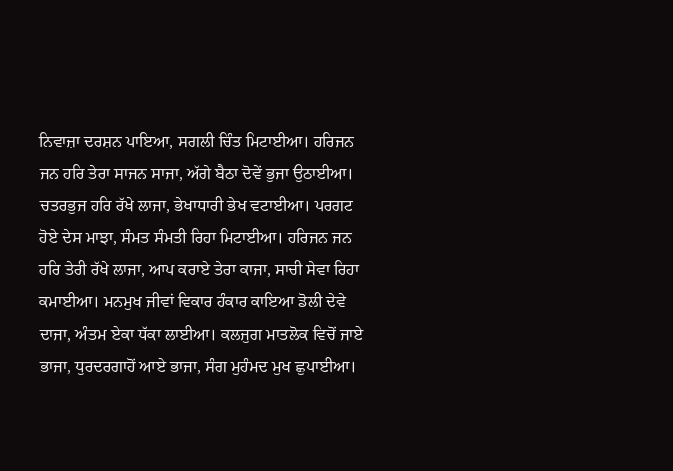ਨਿਵਾਜ਼ਾ ਦਰਸ਼ਨ ਪਾਇਆ, ਸਗਲੀ ਚਿੰਤ ਮਿਟਾਈਆ। ਹਰਿਜਨ ਜਨ ਹਰਿ ਤੇਰਾ ਸਾਜਨ ਸਾਜਾ, ਅੱਗੇ ਬੈਠਾ ਦੋਵੇਂ ਭੁਜਾ ਉਠਾਈਆ। ਚਤਰਭੁਜ ਹਰਿ ਰੱਖੇ ਲਾਜਾ, ਭੇਖਾਧਾਰੀ ਭੇਖ ਵਟਾਈਆ। ਪਰਗਟ ਹੋਏ ਦੇਸ ਮਾਝਾ, ਸੰਮਤ ਸੰਮਤੀ ਰਿਹਾ ਮਿਟਾਈਆ। ਹਰਿਜਨ ਜਨ ਹਰਿ ਤੇਰੀ ਰੱਖੇ ਲਾਜਾ, ਆਪ ਕਰਾਏ ਤੇਰਾ ਕਾਜਾ, ਸਾਚੀ ਸੇਵਾ ਰਿਹਾ ਕਮਾਈਆ। ਮਨਮੁਖ ਜੀਵਾਂ ਵਿਕਾਰ ਹੰਕਾਰ ਕਾਇਆ ਡੋਲੀ ਦੇਵੇ ਦਾਜਾ, ਅੰਤਮ ਏਕਾ ਧੱਕਾ ਲਾਈਆ। ਕਲਜੁਗ ਮਾਤਲੋਕ ਵਿਚੋਂ ਜਾਏ ਭਾਜਾ, ਧੁਰਦਰਗਾਹੋਂ ਆਏ ਭਾਜਾ, ਸੰਗ ਮੁਹੰਮਦ ਮੁਖ ਛੁਪਾਈਆ।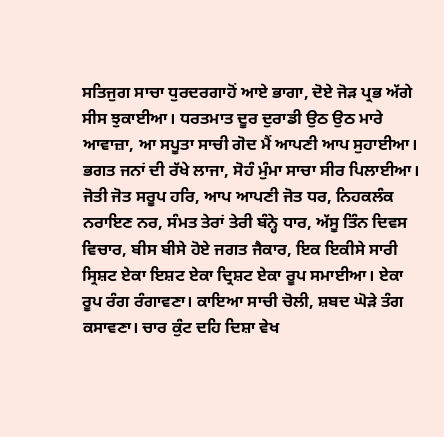ਸਤਿਜੁਗ ਸਾਚਾ ਧੁਰਦਰਗਾਹੋਂ ਆਏ ਭਾਗਾ, ਦੋਏ ਜੋੜ ਪ੍ਰਭ ਅੱਗੇ ਸੀਸ ਝੁਕਾਈਆ। ਧਰਤਮਾਤ ਦੂਰ ਦੁਰਾਡੀ ਉਠ ਉਠ ਮਾਰੇ ਆਵਾਜ਼ਾ, ਆ ਸਪੂਤਾ ਸਾਚੀ ਗੋਦ ਮੈਂ ਆਪਣੀ ਆਪ ਸੁਹਾਈਆ। ਭਗਤ ਜਨਾਂ ਦੀ ਰੱਖੇ ਲਾਜਾ, ਸੋਹੰ ਮੁੰਮਾ ਸਾਚਾ ਸੀਰ ਪਿਲਾਈਆ। ਜੋਤੀ ਜੋਤ ਸਰੂਪ ਹਰਿ, ਆਪ ਆਪਣੀ ਜੋਤ ਧਰ, ਨਿਹਕਲੰਕ ਨਰਾਇਣ ਨਰ, ਸੰਮਤ ਤੇਰਾਂ ਤੇਰੀ ਬੰਨ੍ਹੇ ਧਾਰ, ਅੱਸੂ ਤਿੰਨ ਦਿਵਸ ਵਿਚਾਰ, ਬੀਸ ਬੀਸੇ ਹੋਏ ਜਗਤ ਜੈਕਾਰ, ਇਕ ਇਕੀਸੇ ਸਾਰੀ ਸ੍ਰਿਸ਼ਟ ਏਕਾ ਇਸ਼ਟ ਏਕਾ ਦ੍ਰਿਸ਼ਟ ਏਕਾ ਰੂਪ ਸਮਾਈਆ। ਏਕਾ ਰੂਪ ਰੰਗ ਰੰਗਾਵਣਾ। ਕਾਇਆ ਸਾਚੀ ਚੋਲੀ, ਸ਼ਬਦ ਘੋੜੇ ਤੰਗ ਕਸਾਵਣਾ। ਚਾਰ ਕੁੰਟ ਦਹਿ ਦਿਸ਼ਾ ਵੇਖ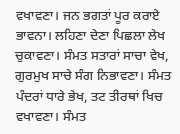ਵਖਾਵਣਾ। ਜਨ ਭਗਤਾਂ ਪੂਰ ਕਰਾਏ ਭਾਵਨਾ। ਲਹਿਣਾ ਦੇਣਾ ਪਿਛਲਾ ਲੇਖ ਚੁਕਾਵਣਾ। ਸੰਮਤ ਸਤਾਰਾਂ ਸਾਚਾ ਵੇਖ, ਗੁਰਮੁਖ ਸਾਚੇ ਸੰਗ ਨਿਭਾਵਣਾ। ਸੰਮਤ ਪੰਦਰਾਂ ਧਾਰੇ ਭੇਖ, ਤਟ ਤੀਰਥਾਂ ਖਿਚ ਵਖਾਵਣਾ। ਸੰਮਤ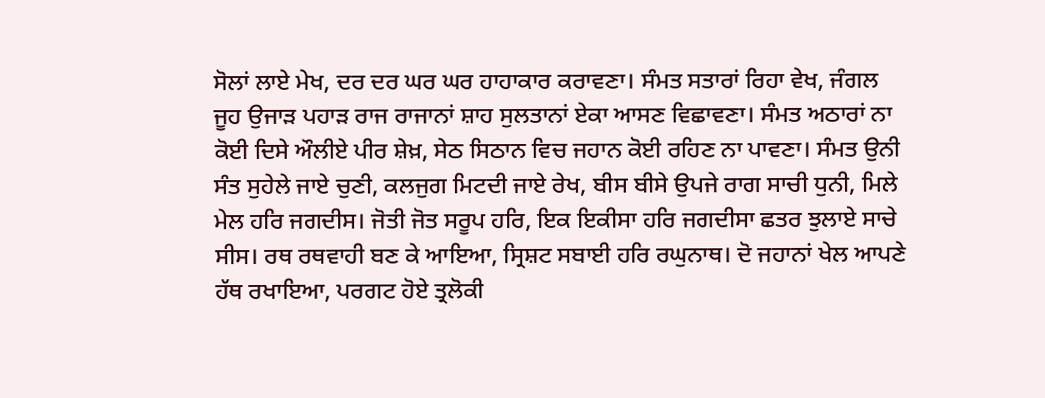ਸੋਲਾਂ ਲਾਏ ਮੇਖ, ਦਰ ਦਰ ਘਰ ਘਰ ਹਾਹਾਕਾਰ ਕਰਾਵਣਾ। ਸੰਮਤ ਸਤਾਰਾਂ ਰਿਹਾ ਵੇਖ, ਜੰਗਲ ਜੂਹ ਉਜਾੜ ਪਹਾੜ ਰਾਜ ਰਾਜਾਨਾਂ ਸ਼ਾਹ ਸੁਲਤਾਨਾਂ ਏਕਾ ਆਸਣ ਵਿਛਾਵਣਾ। ਸੰਮਤ ਅਠਾਰਾਂ ਨਾ ਕੋਈ ਦਿਸੇ ਔਲੀਏ ਪੀਰ ਸ਼ੇਖ਼, ਸੇਠ ਸਿਠਾਨ ਵਿਚ ਜਹਾਨ ਕੋਈ ਰਹਿਣ ਨਾ ਪਾਵਣਾ। ਸੰਮਤ ਉਨੀ ਸੰਤ ਸੁਹੇਲੇ ਜਾਏ ਚੁਣੀ, ਕਲਜੁਗ ਮਿਟਦੀ ਜਾਏ ਰੇਖ, ਬੀਸ ਬੀਸੇ ਉਪਜੇ ਰਾਗ ਸਾਚੀ ਧੁਨੀ, ਮਿਲੇ ਮੇਲ ਹਰਿ ਜਗਦੀਸ। ਜੋਤੀ ਜੋਤ ਸਰੂਪ ਹਰਿ, ਇਕ ਇਕੀਸਾ ਹਰਿ ਜਗਦੀਸਾ ਛਤਰ ਝੁਲਾਏ ਸਾਚੇ ਸੀਸ। ਰਥ ਰਥਵਾਹੀ ਬਣ ਕੇ ਆਇਆ, ਸ੍ਰਿਸ਼ਟ ਸਬਾਈ ਹਰਿ ਰਘੁਨਾਥ। ਦੋ ਜਹਾਨਾਂ ਖੇਲ ਆਪਣੇ ਹੱਥ ਰਖਾਇਆ, ਪਰਗਟ ਹੋਏ ਤ੍ਰਲੋਕੀ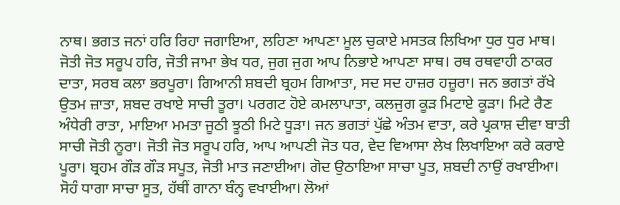ਨਾਥ। ਭਗਤ ਜਨਾਂ ਹਰਿ ਰਿਹਾ ਜਗਾਇਆ, ਲਹਿਣਾ ਆਪਣਾ ਮੂਲ ਚੁਕਾਏ ਮਸਤਕ ਲਿਖਿਆ ਧੁਰ ਧੁਰ ਮਾਥ। ਜੋਤੀ ਜੋਤ ਸਰੂਪ ਹਰਿ, ਜੋਤੀ ਜਾਮਾ ਭੇਖ ਧਰ, ਜੁਗ ਜੁਗ ਆਪ ਨਿਭਾਏ ਆਪਣਾ ਸਾਥ। ਰਥ ਰਥਵਾਹੀ ਠਾਕਰ ਦਾਤਾ, ਸਰਬ ਕਲਾ ਭਰਪੂਰਾ। ਗਿਆਨੀ ਸ਼ਬਦੀ ਬ੍ਰਹਮ ਗਿਆਤਾ, ਸਦ ਸਦ ਹਾਜ਼ਰ ਹਜ਼ੂਰਾ। ਜਨ ਭਗਤਾਂ ਰੱਖੇ ਉਤਮ ਜ਼ਾਤਾ, ਸ਼ਬਦ ਰਖਾਏ ਸਾਚੀ ਤੂਰਾ। ਪਰਗਟ ਹੋਏ ਕਮਲਾਪਾਤਾ, ਕਲਜੁਗ ਕੂੜ ਮਿਟਾਏ ਕੂੜਾ। ਮਿਟੇ ਰੈਣ ਅੰਧੇਰੀ ਰਾਤਾ, ਮਾਇਆ ਮਮਤਾ ਜੂਠੀ ਝੂਠੀ ਮਿਟੇ ਧੂੜਾ। ਜਨ ਭਗਤਾਂ ਪੁੱਛੇ ਅੰਤਮ ਵਾਤਾ, ਕਰੇ ਪ੍ਰਕਾਸ਼ ਦੀਵਾ ਬਾਤੀ ਸਾਚੀ ਜੋਤੀ ਨੂਰਾ। ਜੋਤੀ ਜੋਤ ਸਰੂਪ ਹਰਿ, ਆਪ ਆਪਣੀ ਜੋਤ ਧਰ, ਵੇਦ ਵਿਆਸਾ ਲੇਖ ਲਿਖਾਇਆ ਕਰੇ ਕਰਾਏ ਪੂਰਾ। ਬ੍ਰਹਮ ਗੌੜ ਗੌੜ ਸਪੂਤ, ਜੋਤੀ ਮਾਤ ਜਣਾਈਆ। ਗੋਦ ਉਠਾਇਆ ਸਾਚਾ ਪੂਤ, ਸ਼ਬਦੀ ਨਾਉਂ ਰਖਾਈਆ। ਸੋਹੰ ਧਾਗਾ ਸਾਚਾ ਸੂਤ, ਹੱਥੀਂ ਗਾਨਾ ਬੰਨ੍ਹ ਵਖਾਈਆ। ਲੋਆਂ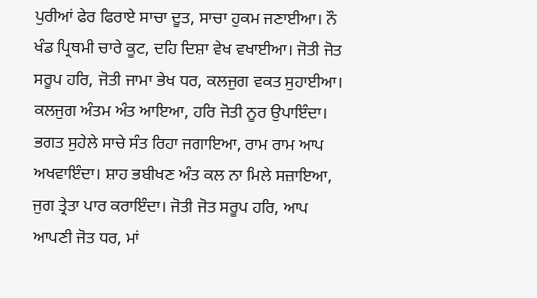ਪੁਰੀਆਂ ਫੇਰ ਫਿਰਾਏ ਸਾਚਾ ਦੂਤ, ਸਾਚਾ ਹੁਕਮ ਜਣਾਈਆ। ਨੌ ਖੰਡ ਪ੍ਰਿਥਮੀ ਚਾਰੇ ਕੂਟ, ਦਹਿ ਦਿਸ਼ਾ ਵੇਖ ਵਖਾਈਆ। ਜੋਤੀ ਜੋਤ ਸਰੂਪ ਹਰਿ, ਜੋਤੀ ਜਾਮਾ ਭੇਖ ਧਰ, ਕਲਜੁਗ ਵਕਤ ਸੁਹਾਈਆ। ਕਲਜੁਗ ਅੰਤਮ ਅੰਤ ਆਇਆ, ਹਰਿ ਜੋਤੀ ਨੂਰ ਉਪਾਇੰਦਾ। ਭਗਤ ਸੁਹੇਲੇ ਸਾਚੇ ਸੰਤ ਰਿਹਾ ਜਗਾਇਆ, ਰਾਮ ਰਾਮ ਆਪ ਅਖਵਾਇੰਦਾ। ਸ਼ਾਹ ਭਬੀਖਣ ਅੰਤ ਕਲ ਨਾ ਮਿਲੇ ਸਜ਼ਾਇਆ, ਜੁਗ ਤ੍ਰੇਤਾ ਪਾਰ ਕਰਾਇੰਦਾ। ਜੋਤੀ ਜੋਤ ਸਰੂਪ ਹਰਿ, ਆਪ ਆਪਣੀ ਜੋਤ ਧਰ, ਮਾਂ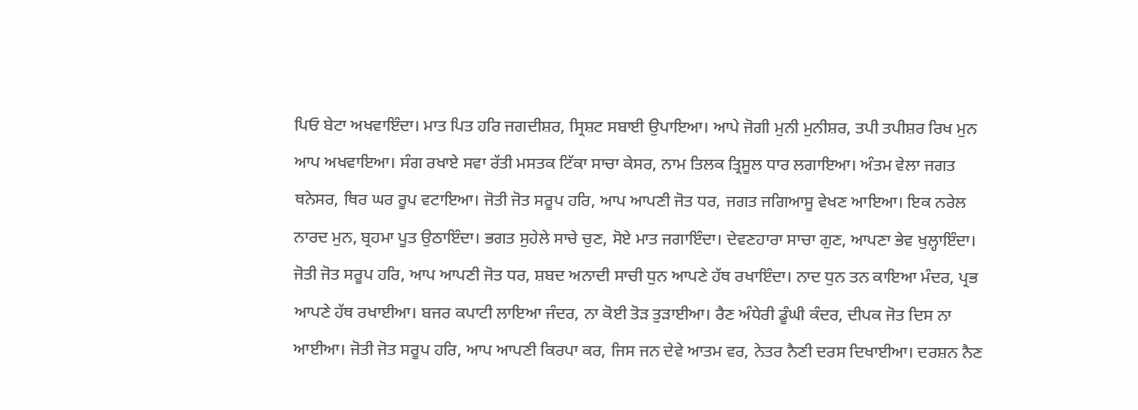ਪਿਓ ਬੇਟਾ ਅਖਵਾਇੰਦਾ। ਮਾਤ ਪਿਤ ਹਰਿ ਜਗਦੀਸ਼ਰ, ਸ੍ਰਿਸ਼ਟ ਸਬਾਈ ਉਪਾਇਆ। ਆਪੇ ਜੋਗੀ ਮੁਨੀ ਮੁਨੀਸ਼ਰ, ਤਪੀ ਤਪੀਸ਼ਰ ਰਿਖ ਮੁਨ ਆਪ ਅਖਵਾਇਆ। ਸੰਗ ਰਖਾਏ ਸਵਾ ਰੱਤੀ ਮਸਤਕ ਟਿੱਕਾ ਸਾਚਾ ਕੇਸਰ, ਨਾਮ ਤਿਲਕ ਤ੍ਰਿਸੂਲ ਧਾਰ ਲਗਾਇਆ। ਅੰਤਮ ਵੇਲਾ ਜਗਤ ਥਨੇਸਰ, ਥਿਰ ਘਰ ਰੂਪ ਵਟਾਇਆ। ਜੋਤੀ ਜੋਤ ਸਰੂਪ ਹਰਿ, ਆਪ ਆਪਣੀ ਜੋਤ ਧਰ, ਜਗਤ ਜਗਿਆਸੂ ਵੇਖਣ ਆਇਆ। ਇਕ ਨਰੇਲ ਨਾਰਦ ਮੁਨ, ਬ੍ਰਹਮਾ ਪੂਤ ਉਠਾਇੰਦਾ। ਭਗਤ ਸੁਹੇਲੇ ਸਾਚੇ ਚੁਣ, ਸੋਏ ਮਾਤ ਜਗਾਇੰਦਾ। ਦੇਵਣਹਾਰਾ ਸਾਚਾ ਗੁਣ, ਆਪਣਾ ਭੇਵ ਖੁਲ੍ਹਾਇੰਦਾ। ਜੋਤੀ ਜੋਤ ਸਰੂਪ ਹਰਿ, ਆਪ ਆਪਣੀ ਜੋਤ ਧਰ, ਸ਼ਬਦ ਅਨਾਦੀ ਸਾਚੀ ਧੁਨ ਆਪਣੇ ਹੱਥ ਰਖਾਇੰਦਾ। ਨਾਦ ਧੁਨ ਤਨ ਕਾਇਆ ਮੰਦਰ, ਪ੍ਰਭ ਆਪਣੇ ਹੱਥ ਰਖਾਈਆ। ਬਜਰ ਕਪਾਟੀ ਲਾਇਆ ਜੰਦਰ, ਨਾ ਕੋਈ ਤੋੜ ਤੁੜਾਈਆ। ਰੈਣ ਅੰਧੇਰੀ ਡੂੰਘੀ ਕੰਦਰ, ਦੀਪਕ ਜੋਤ ਦਿਸ ਨਾ ਆਈਆ। ਜੋਤੀ ਜੋਤ ਸਰੂਪ ਹਰਿ, ਆਪ ਆਪਣੀ ਕਿਰਪਾ ਕਰ, ਜਿਸ ਜਨ ਦੇਵੇ ਆਤਮ ਵਰ, ਨੇਤਰ ਨੈਣੀ ਦਰਸ ਦਿਖਾਈਆ। ਦਰਸ਼ਨ ਨੈਣ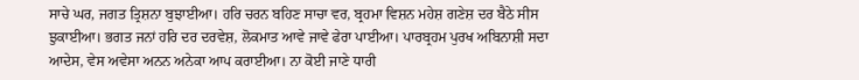ਸਾਚੇ ਘਰ, ਜਗਤ ਤ੍ਰਿਸ਼ਨਾ ਬੁਝਾਈਆ। ਹਰਿ ਚਰਨ ਬਹਿਣ ਸਾਚਾ ਵਰ, ਬ੍ਰਹਮਾ ਵਿਸ਼ਨ ਮਹੇਸ਼ ਗਣੇਸ਼ ਦਰ ਬੈਠੇ ਸੀਸ ਝੁਕਾਈਆ। ਭਗਤ ਜਨਾਂ ਹਰਿ ਦਰ ਦਰਵੇਸ਼, ਲੋਕਮਾਤ ਆਵੇ ਜਾਵੇ ਫੇਰਾ ਪਾਈਆ। ਪਾਰਬ੍ਰਹਮ ਪੁਰਖ ਅਬਿਨਾਸ਼ੀ ਸਦਾ ਆਦੇਸ, ਵੇਸ ਅਵੇਸਾ ਅਨਨ ਅਨੇਕਾ ਆਪ ਕਰਾਈਆ। ਨਾ ਕੋਈ ਜਾਣੇ ਧਾਰੀ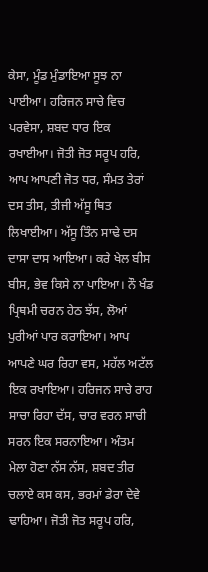ਕੇਸਾ, ਮੂੰਡ ਮੁੰਡਾਇਆ ਸੂਝ ਨਾ ਪਾਈਆ। ਹਰਿਜਨ ਸਾਚੇ ਵਿਚ ਪਰਵੇਸਾ, ਸ਼ਬਦ ਧਾਰ ਇਕ ਰਖਾਈਆ। ਜੋਤੀ ਜੋਤ ਸਰੂਪ ਹਰਿ, ਆਪ ਆਪਣੀ ਜੋਤ ਧਰ, ਸੰਮਤ ਤੇਰਾਂ ਦਸ ਤੀਸ, ਤੀਜੀ ਅੱਸੂ ਥਿਤ ਲਿਖਾਈਆ। ਅੱਸੂ ਤਿੰਨ ਸਾਢੇ ਦਸ ਦਾਸਾ ਦਾਸ ਆਇਆ। ਕਰੇ ਖੇਲ ਬੀਸ ਬੀਸ, ਭੇਵ ਕਿਸੇ ਨਾ ਪਾਇਆ। ਨੌ ਖੰਡ ਪ੍ਰਿਥਮੀ ਚਰਨ ਹੇਠ ਝੱਸ, ਲੋਆਂ ਪੁਰੀਆਂ ਪਾਰ ਕਰਾਇਆ। ਆਪ ਆਪਣੇ ਘਰ ਰਿਹਾ ਵਸ, ਮਹੱਲ ਅਟੱਲ ਇਕ ਰਖਾਇਆ। ਹਰਿਜਨ ਸਾਚੇ ਰਾਹ ਸਾਚਾ ਰਿਹਾ ਦੱਸ, ਚਾਰ ਵਰਨ ਸਾਚੀ ਸਰਨ ਇਕ ਸਰਨਾਇਆ। ਅੰਤਮ ਮੇਲਾ ਹੋਣਾ ਨੱਸ ਨੱਸ, ਸ਼ਬਦ ਤੀਰ ਚਲਾਏ ਕਸ ਕਸ, ਭਰਮਾਂ ਡੇਰਾ ਦੇਵੇ ਢਾਹਿਆ। ਜੋਤੀ ਜੋਤ ਸਰੂਪ ਹਰਿ,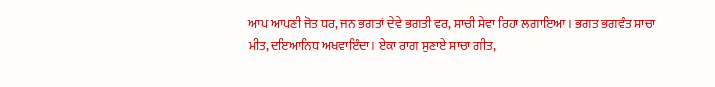ਆਪ ਆਪਣੀ ਜੋਤ ਧਰ, ਜਨ ਭਗਤਾਂ ਦੇਵੇ ਭਗਤੀ ਵਰ, ਸਾਚੀ ਸੇਵਾ ਰਿਹਾ ਲਗਾਇਆ। ਭਗਤ ਭਗਵੰਤ ਸਾਚਾ ਮੀਤ, ਦਇਆਨਿਧ ਅਖਵਾਇੰਦਾ। ਏਕਾ ਰਾਗ ਸੁਣਾਏ ਸਾਚਾ ਗੀਤ,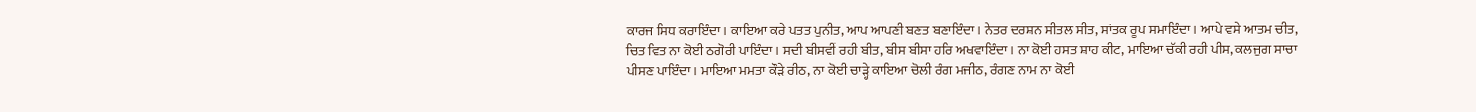ਕਾਰਜ ਸਿਧ ਕਰਾਇੰਦਾ। ਕਾਇਆ ਕਰੇ ਪਤਤ ਪੁਨੀਤ, ਆਪ ਆਪਣੀ ਬਣਤ ਬਣਾਇੰਦਾ। ਨੇਤਰ ਦਰਸ਼ਨ ਸੀਤਲ ਸੀਤ, ਸਾਂਤਕ ਰੂਪ ਸਮਾਇੰਦਾ। ਆਪੇ ਵਸੇ ਆਤਮ ਚੀਤ, ਚਿਤ ਵਿਤ ਨਾ ਕੋਈ ਠਗੋਰੀ ਪਾਇੰਦਾ। ਸਦੀ ਬੀਸਵੀਂ ਰਹੀ ਬੀਤ, ਬੀਸ ਬੀਸਾ ਹਰਿ ਅਖਵਾਇੰਦਾ। ਨਾ ਕੋਈ ਹਸਤ ਸ਼ਾਹ ਕੀਟ, ਮਾਇਆ ਚੱਕੀ ਰਹੀ ਪੀਸ, ਕਲਜੁਗ ਸਾਚਾ ਪੀਸਣ ਪਾਇੰਦਾ। ਮਾਇਆ ਮਮਤਾ ਕੌੜੇ ਰੀਠ, ਨਾ ਕੋਈ ਚਾੜ੍ਹੇ ਕਾਇਆ ਚੋਲੀ ਰੰਗ ਮਜੀਠ, ਰੰਗਣ ਨਾਮ ਨਾ ਕੋਈ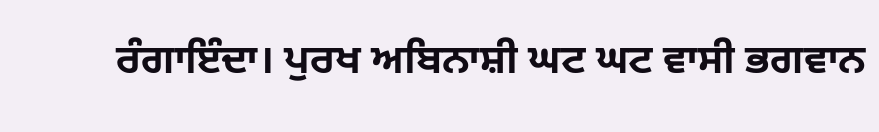ਰੰਗਾਇੰਦਾ। ਪੁਰਖ ਅਬਿਨਾਸ਼ੀ ਘਟ ਘਟ ਵਾਸੀ ਭਗਵਾਨ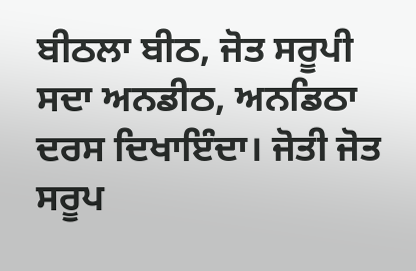ਬੀਠਲਾ ਬੀਠ, ਜੋਤ ਸਰੂਪੀ ਸਦਾ ਅਨਡੀਠ, ਅਨਡਿਠਾ ਦਰਸ ਦਿਖਾਇੰਦਾ। ਜੋਤੀ ਜੋਤ ਸਰੂਪ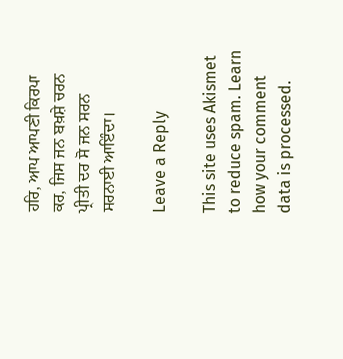ਹਰਿ, ਆਪ ਆਪਣੀ ਕਿਰਪਾ ਕਰ, ਜਿਸ ਜਨ ਬਖ਼ਸ਼ੇ ਚਰਨ ਪ੍ਰੀਤੀ ਦਰ ਸੋ ਜਨ ਸਰਨ ਸਰਨਾਈ ਆਇੰਦਾ।

Leave a Reply

This site uses Akismet to reduce spam. Learn how your comment data is processed.